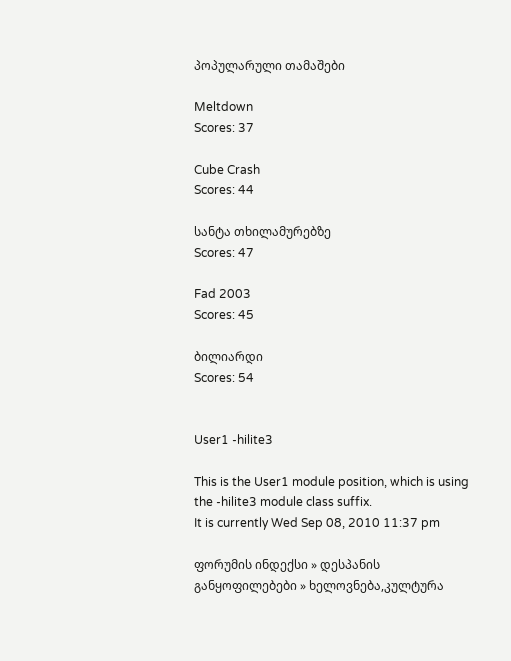პოპულარული თამაშები

Meltdown
Scores: 37

Cube Crash
Scores: 44

სანტა თხილამურებზე
Scores: 47

Fad 2003
Scores: 45

ბილიარდი
Scores: 54


User1 -hilite3

This is the User1 module position, which is using the -hilite3 module class suffix.
It is currently Wed Sep 08, 2010 11:37 pm

ფორუმის ინდექსი » დესპანის განყოფილებები » ხელოვნება,კულტურა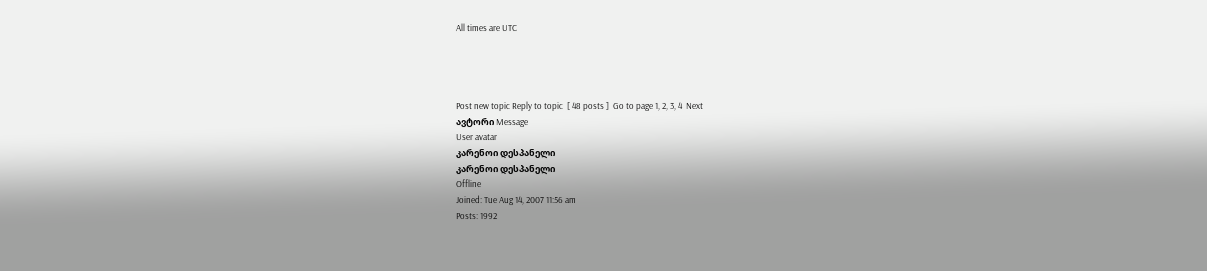All times are UTC




Post new topic Reply to topic  [ 48 posts ]  Go to page 1, 2, 3, 4  Next
ავტორი Message
User avatar
კარენოი დესპანელი
კარენოი დესპანელი
Offline
Joined: Tue Aug 14, 2007 11:56 am
Posts: 1992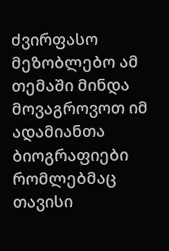ძვირფასო მეზობლებო ამ თემაში მინდა მოვაგროვოთ იმ ადამიანთა ბიოგრაფიები რომლებმაც თავისი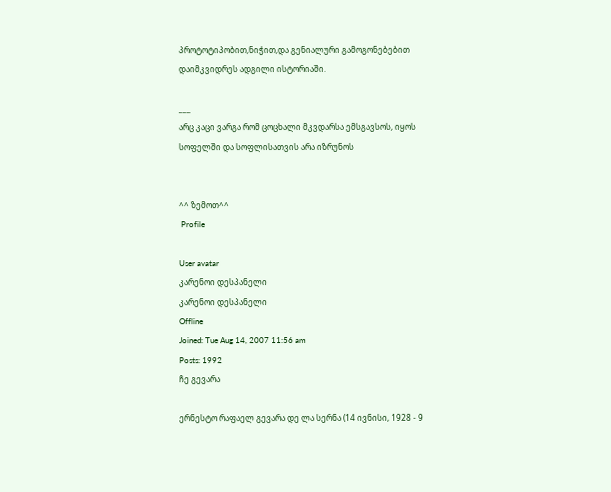პროტოტიპობით,ნიჭით,და გენიალური გამოგონებებით დაიმკვიდრეს ადგილი ისტორიაში.

___
არც კაცი ვარგა რომ ცოცხალი მკვდარსა ემსგავსოს, იყოს სოფელში და სოფლისათვის არა იზრუნოს


^^ ზემოთ^^
 Profile

User avatar
კარენოი დესპანელი
კარენოი დესპანელი
Offline
Joined: Tue Aug 14, 2007 11:56 am
Posts: 1992
ჩე გევარა

ერნესტო რაფაელ გევარა დე ლა სერნა (14 ივნისი, 1928 - 9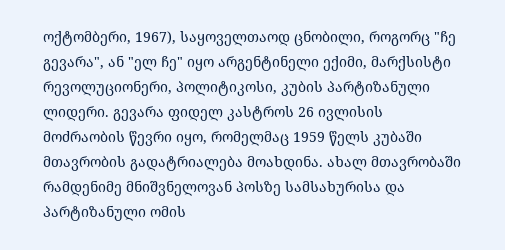ოქტომბერი, 1967), საყოველთაოდ ცნობილი, როგორც "ჩე გევარა", ან "ელ ჩე" იყო არგენტინელი ექიმი, მარქსისტი რევოლუციონერი, პოლიტიკოსი, კუბის პარტიზანული ლიდერი. გევარა ფიდელ კასტროს 26 ივლისის მოძრაობის წევრი იყო, რომელმაც 1959 წელს კუბაში მთავრობის გადატრიალება მოახდინა. ახალ მთავრობაში რამდენიმე მნიშვნელოვან პოსზე სამსახურისა და პარტიზანული ომის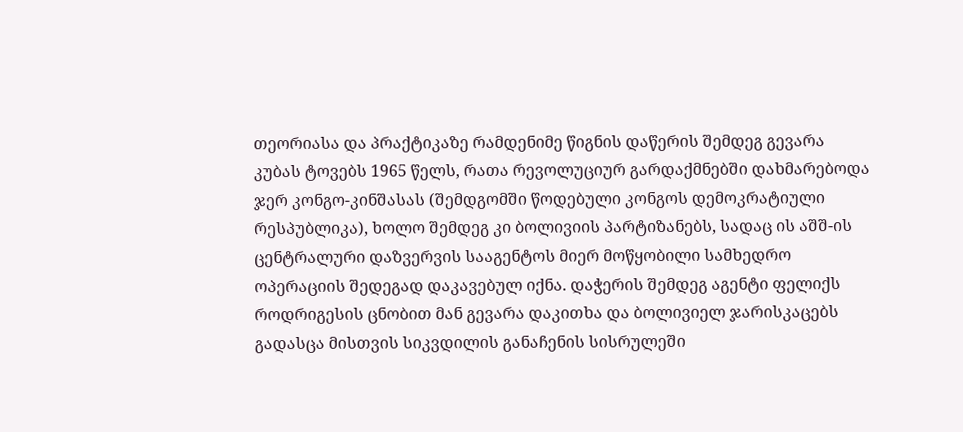თეორიასა და პრაქტიკაზე რამდენიმე წიგნის დაწერის შემდეგ გევარა კუბას ტოვებს 1965 წელს, რათა რევოლუციურ გარდაქმნებში დახმარებოდა ჯერ კონგო-კინშასას (შემდგომში წოდებული კონგოს დემოკრატიული რესპუბლიკა), ხოლო შემდეგ კი ბოლივიის პარტიზანებს, სადაც ის აშშ-ის ცენტრალური დაზვერვის სააგენტოს მიერ მოწყობილი სამხედრო ოპერაციის შედეგად დაკავებულ იქნა. დაჭერის შემდეგ აგენტი ფელიქს როდრიგესის ცნობით მან გევარა დაკითხა და ბოლივიელ ჯარისკაცებს გადასცა მისთვის სიკვდილის განაჩენის სისრულეში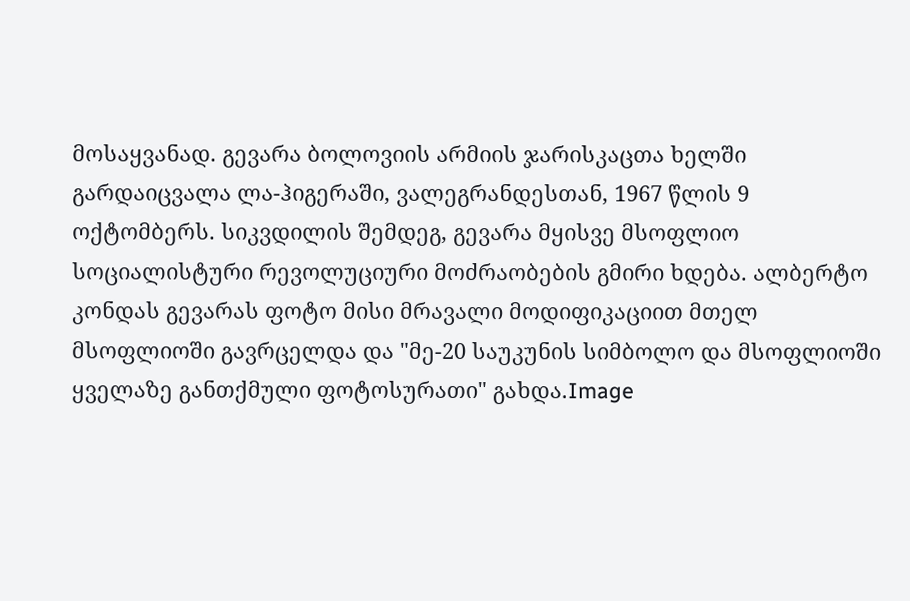მოსაყვანად. გევარა ბოლოვიის არმიის ჯარისკაცთა ხელში გარდაიცვალა ლა-ჰიგერაში, ვალეგრანდესთან, 1967 წლის 9 ოქტომბერს. სიკვდილის შემდეგ, გევარა მყისვე მსოფლიო სოციალისტური რევოლუციური მოძრაობების გმირი ხდება. ალბერტო კონდას გევარას ფოტო მისი მრავალი მოდიფიკაციით მთელ მსოფლიოში გავრცელდა და "მე-20 საუკუნის სიმბოლო და მსოფლიოში ყველაზე განთქმული ფოტოსურათი" გახდა.Image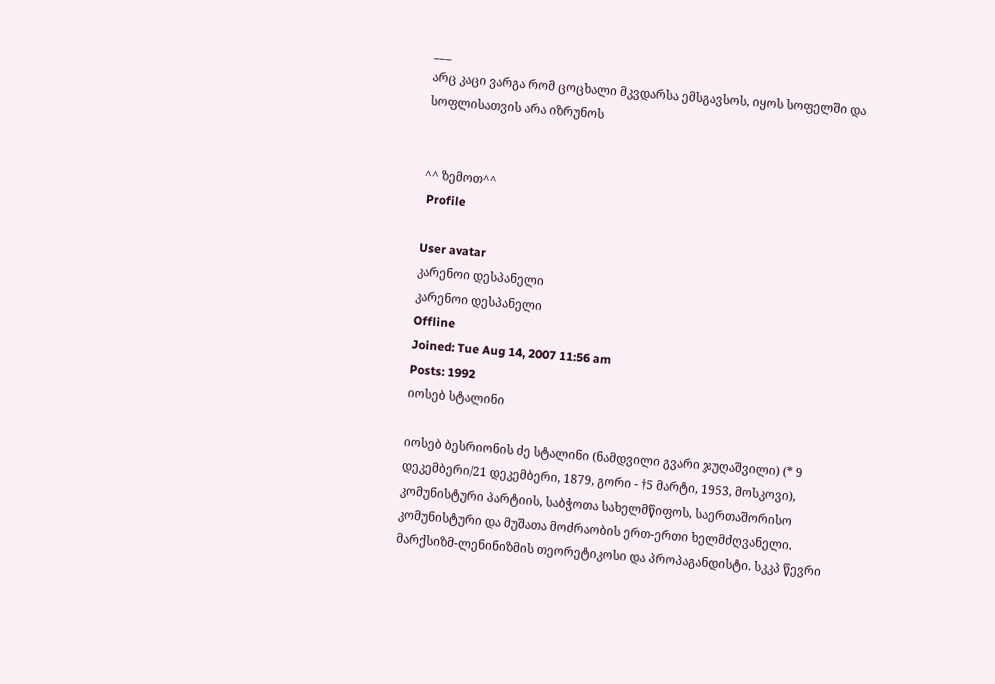___
არც კაცი ვარგა რომ ცოცხალი მკვდარსა ემსგავსოს, იყოს სოფელში და სოფლისათვის არა იზრუნოს


^^ ზემოთ^^
 Profile

User avatar
კარენოი დესპანელი
კარენოი დესპანელი
Offline
Joined: Tue Aug 14, 2007 11:56 am
Posts: 1992
იოსებ სტალინი

იოსებ ბესრიონის ძე სტალინი (ნამდვილი გვარი ჯუღაშვილი) (* 9 დეკემბერი/21 დეკემბერი, 1879, გორი - †5 მარტი, 1953, მოსკოვი), კომუნისტური პარტიის, საბჭოთა სახელმწიფოს, საერთაშორისო კომუნისტური და მუშათა მოძრაობის ერთ-ერთი ხელმძღვანელი. მარქსიზმ-ლენინიზმის თეორეტიკოსი და პროპაგანდისტი. სკკპ წევრი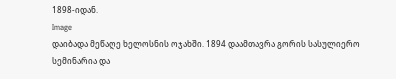1898-იდან.
Image
დაიბადა მეწაღე ხელოსნის ოჯახში. 1894 დაამთავრა გორის სასულიერო სემინარია და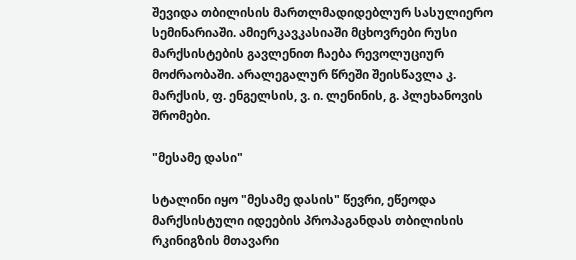შევიდა თბილისის მართლმადიდებლურ სასულიერო სემინარიაში. ამიერკავკასიაში მცხოვრები რუსი მარქსისტების გავლენით ჩაება რევოლუციურ მოძრაობაში. არალეგალურ წრეში შეისწავლა კ. მარქსის, ფ. ენგელსის, ვ. ი. ლენინის, გ. პლეხანოვის შრომები.

"მესამე დასი"

სტალინი იყო "მესამე დასის" წევრი, ეწეოდა მარქსისტული იდეების პროპაგანდას თბილისის რკინიგზის მთავარი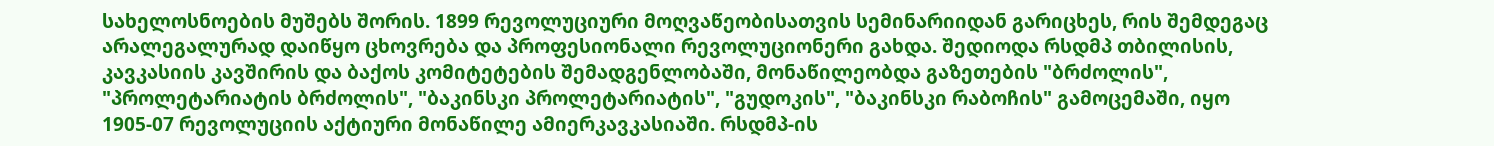სახელოსნოების მუშებს შორის. 1899 რევოლუციური მოღვაწეობისათვის სემინარიიდან გარიცხეს, რის შემდეგაც არალეგალურად დაიწყო ცხოვრება და პროფესიონალი რევოლუციონერი გახდა. შედიოდა რსდმპ თბილისის, კავკასიის კავშირის და ბაქოს კომიტეტების შემადგენლობაში, მონაწილეობდა გაზეთების "ბრძოლის", "პროლეტარიატის ბრძოლის", "ბაკინსკი პროლეტარიატის", "გუდოკის", "ბაკინსკი რაბოჩის" გამოცემაში, იყო 1905-07 რევოლუციის აქტიური მონაწილე ამიერკავკასიაში. რსდმპ-ის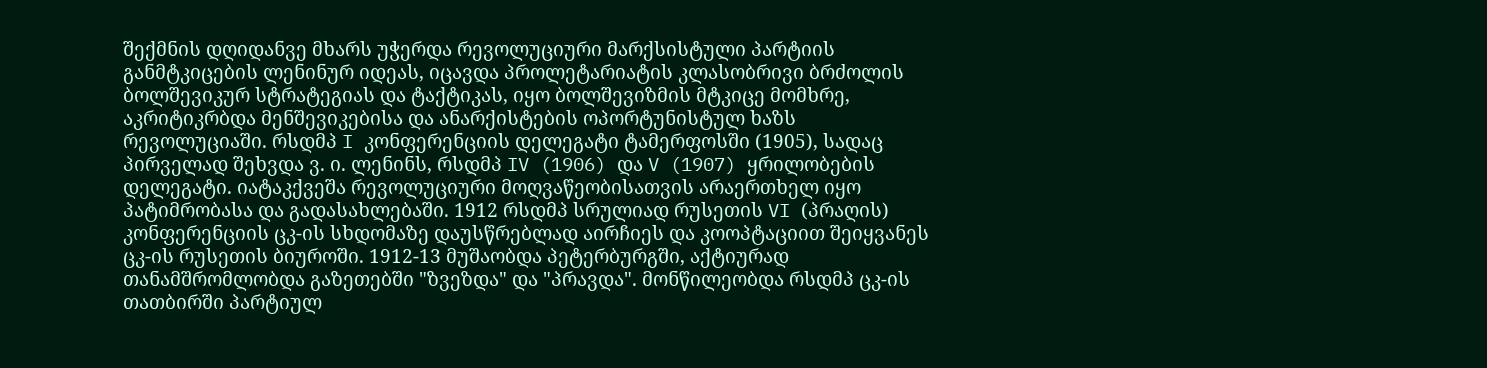შექმნის დღიდანვე მხარს უჭერდა რევოლუციური მარქსისტული პარტიის განმტკიცების ლენინურ იდეას, იცავდა პროლეტარიატის კლასობრივი ბრძოლის ბოლშევიკურ სტრატეგიას და ტაქტიკას, იყო ბოლშევიზმის მტკიცე მომხრე, აკრიტიკრბდა მენშევიკებისა და ანარქისტების ოპორტუნისტულ ხაზს რევოლუციაში. რსდმპ I კონფერენციის დელეგატი ტამერფოსში (1905), სადაც პირველად შეხვდა ვ. ი. ლენინს, რსდმპ IV (1906) და V (1907) ყრილობების დელეგატი. იატაკქვეშა რევოლუციური მოღვაწეობისათვის არაერთხელ იყო პატიმრობასა და გადასახლებაში. 1912 რსდმპ სრულიად რუსეთის VI (პრაღის) კონფერენციის ცკ-ის სხდომაზე დაუსწრებლად აირჩიეს და კოოპტაციით შეიყვანეს ცკ-ის რუსეთის ბიუროში. 1912-13 მუშაობდა პეტერბურგში, აქტიურად თანამშრომლობდა გაზეთებში "ზვეზდა" და "პრავდა". მონწილეობდა რსდმპ ცკ-ის თათბირში პარტიულ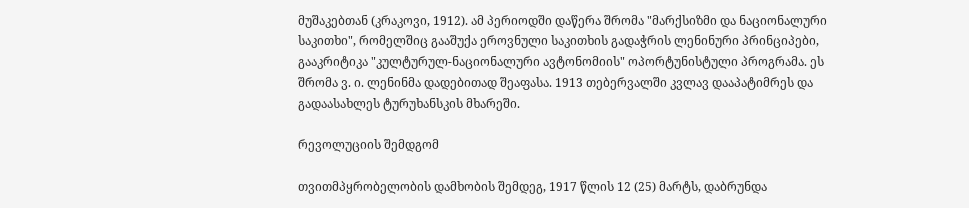მუშაკებთან (კრაკოვი, 1912). ამ პერიოდში დაწერა შრომა "მარქსიზმი და ნაციონალური საკითხი", რომელშიც გააშუქა ეროვნული საკითხის გადაჭრის ლენინური პრინციპები, გააკრიტიკა "კულტურულ-ნაციონალური ავტონომიის" ოპორტუნისტული პროგრამა. ეს შრომა ვ. ი. ლენინმა დადებითად შეაფასა. 1913 თებერვალში კვლავ დააპატიმრეს და გადაასახლეს ტურუხანსკის მხარეში.

რევოლუციის შემდგომ

თვითმპყრობელობის დამხობის შემდეგ, 1917 წლის 12 (25) მარტს, დაბრუნდა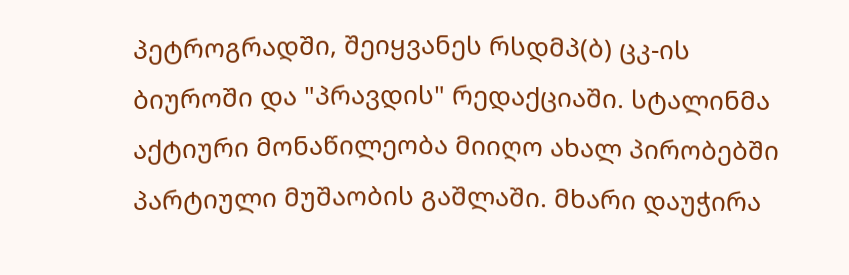პეტროგრადში, შეიყვანეს რსდმპ(ბ) ცკ-ის ბიუროში და "პრავდის" რედაქციაში. სტალინმა აქტიური მონაწილეობა მიიღო ახალ პირობებში პარტიული მუშაობის გაშლაში. მხარი დაუჭირა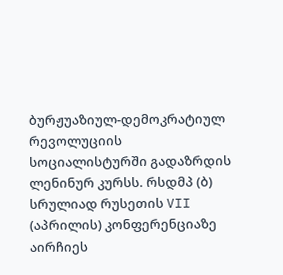ბურჟუაზიულ-დემოკრატიულ რევოლუციის სოციალისტურში გადაზრდის ლენინურ კურსს. რსდმპ (ბ) სრულიად რუსეთის VII (აპრილის) კონფერენციაზე აირჩიეს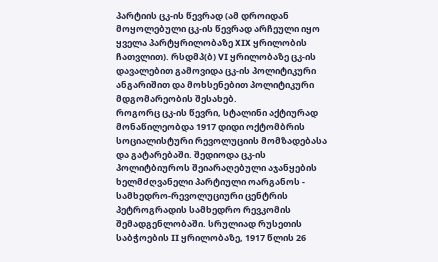პარტიის ცკ-ის წევრად (ამ დროიდან მოყოლებული ცკ-ის წევრად არჩეული იყო ყველა პარტყრილობაზე XIX ყრილობის ჩათვლით). რსდმპ(ბ) VI ყრილობაზე ცკ-ის დავალებით გამოვიდა ცკ-ის პოლიტიკური ანგარიშით და მოხსენებით პოლიტიკური მდგომარეობის შესახებ.
როგორც ცკ-ის წევრი, სტალინი აქტიურად მონაწილეობდა 1917 დიდი ოქტომბრის სოციალისტური რევოლუციის მომზადებასა და გატარებაში. შედიოდა ცკ-ის პოლიტბიუროს შეიარაღებული აჯანყების ხელმძღვანელი პარტიული ოარგანოს - სამხედრო-რევოლუციური ცენტრის პეტროგრადის სამხედრო რევკომის შემადგენლობაში. სრულიად რუსეთის საბჭოების II ყრილობაზე, 1917 წლის 26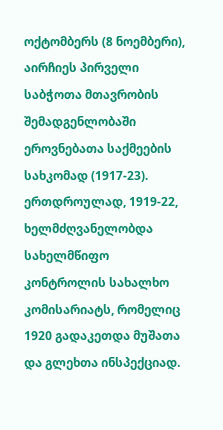ოქტომბერს (8 ნოემბერი), აირჩიეს პირველი საბჭოთა მთავრობის შემადგენლობაში ეროვნებათა საქმეების სახკომად (1917-23). ერთდროულად, 1919-22, ხელმძღვანელობდა სახელმწიფო კონტროლის სახალხო კომისარიატს, რომელიც 1920 გადაკეთდა მუშათა და გლეხთა ინსპექციად.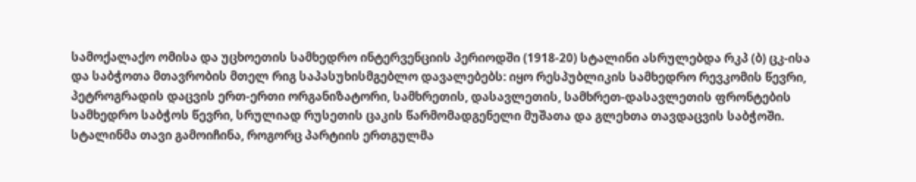სამოქალაქო ომისა და უცხოეთის სამხედრო ინტერვენციის პერიოდში (1918-20) სტალინი ასრულებდა რკპ (ბ) ცკ-ისა და საბჭოთა მთავრობის მთელ რიგ საპასუხისმგებლო დავალებებს: იყო რესპუბლიკის სამხედრო რევკომის წევრი, პეტროგრადის დაცვის ერთ-ერთი ორგანიზატორი, სამხრეთის, დასავლეთის, სამხრეთ-დასავლეთის ფრონტების სამხედრო საბჭოს წევრი, სრულიად რუსეთის ცაკის წარმომადგენელი მუშათა და გლეხთა თავდაცვის საბჭოში. სტალინმა თავი გამოიჩინა, როგორც პარტიის ერთგულმა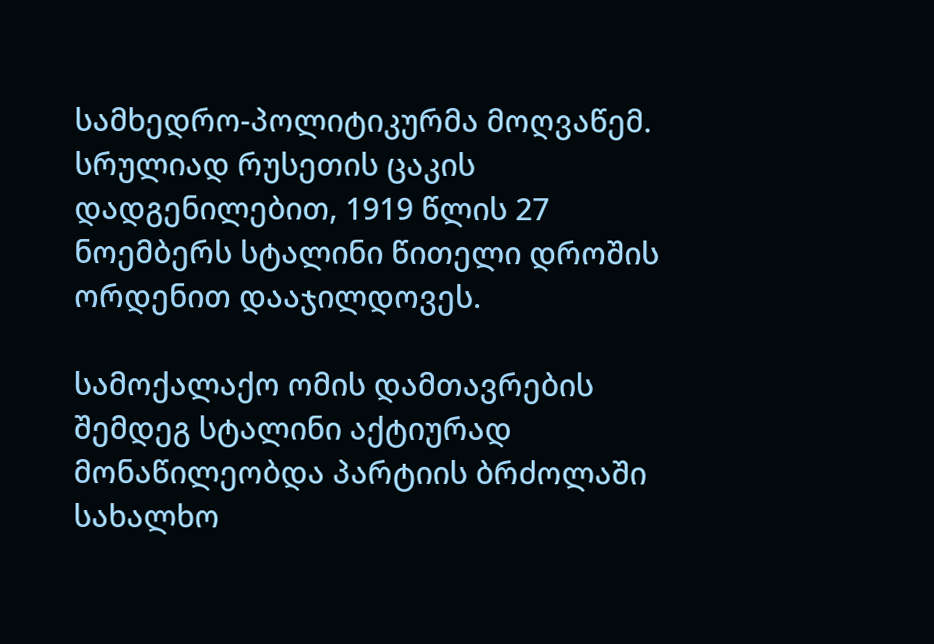სამხედრო-პოლიტიკურმა მოღვაწემ. სრულიად რუსეთის ცაკის დადგენილებით, 1919 წლის 27 ნოემბერს სტალინი წითელი დროშის ორდენით დააჯილდოვეს.

სამოქალაქო ომის დამთავრების შემდეგ სტალინი აქტიურად მონაწილეობდა პარტიის ბრძოლაში სახალხო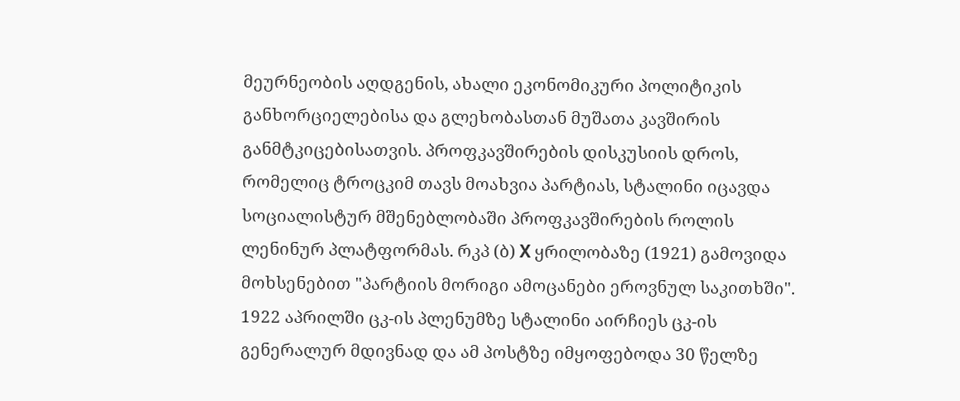მეურნეობის აღდგენის, ახალი ეკონომიკური პოლიტიკის განხორციელებისა და გლეხობასთან მუშათა კავშირის განმტკიცებისათვის. პროფკავშირების დისკუსიის დროს, რომელიც ტროცკიმ თავს მოახვია პარტიას, სტალინი იცავდა სოციალისტურ მშენებლობაში პროფკავშირების როლის ლენინურ პლატფორმას. რკპ (ბ) X ყრილობაზე (1921) გამოვიდა მოხსენებით "პარტიის მორიგი ამოცანები ეროვნულ საკითხში". 1922 აპრილში ცკ-ის პლენუმზე სტალინი აირჩიეს ცკ-ის გენერალურ მდივნად და ამ პოსტზე იმყოფებოდა 30 წელზე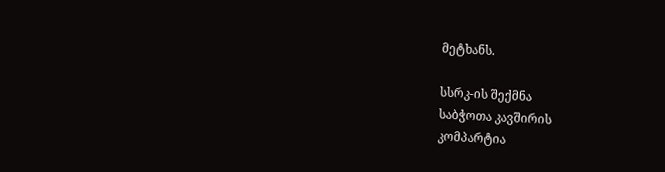მეტხანს.

სსრკ-ის შექმნა
საბჭოთა კავშირის
კომპარტია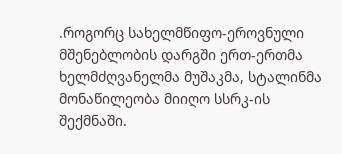.როგორც სახელმწიფო-ეროვნული მშენებლობის დარგში ერთ-ერთმა ხელმძღვანელმა მუშაკმა, სტალინმა მონაწილეობა მიიღო სსრკ-ის შექმნაში.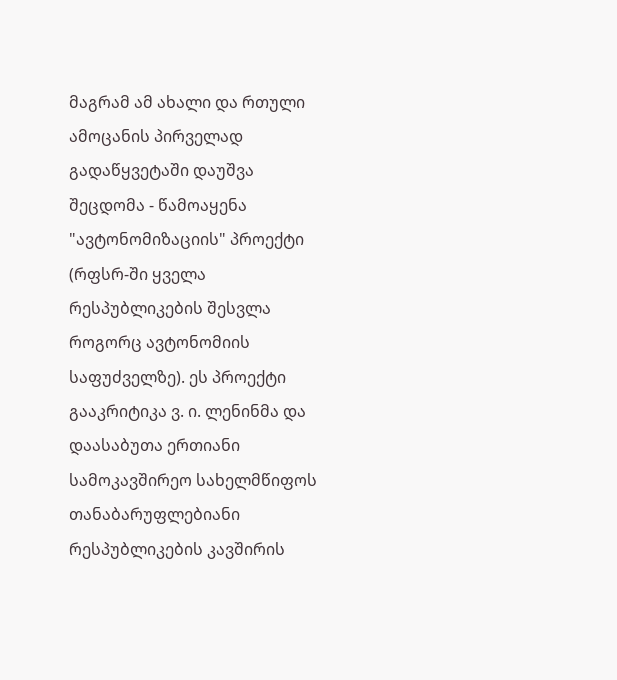მაგრამ ამ ახალი და რთული ამოცანის პირველად გადაწყვეტაში დაუშვა შეცდომა - წამოაყენა "ავტონომიზაციის" პროექტი (რფსრ-ში ყველა რესპუბლიკების შესვლა როგორც ავტონომიის საფუძველზე). ეს პროექტი გააკრიტიკა ვ. ი. ლენინმა და დაასაბუთა ერთიანი სამოკავშირეო სახელმწიფოს თანაბარუფლებიანი რესპუბლიკების კავშირის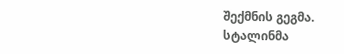შექმნის გეგმა. სტალინმა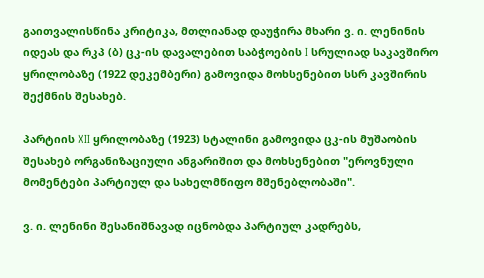გაითვალისწინა კრიტიკა, მთლიანად დაუჭირა მხარი ვ. ი. ლენინის იდეას და რკპ (ბ) ცკ-ის დავალებით საბჭოების I სრულიად საკავშირო ყრილობაზე (1922 დეკემბერი) გამოვიდა მოხსენებით სსრ კავშირის შექმნის შესახებ.

პარტიის XII ყრილობაზე (1923) სტალინი გამოვიდა ცკ-ის მუშაობის შესახებ ორგანიზაციული ანგარიშით და მოხსენებით "ეროვნული მომენტები პარტიულ და სახელმწიფო მშენებლობაში".

ვ. ი. ლენინი შესანიშნავად იცნობდა პარტიულ კადრებს,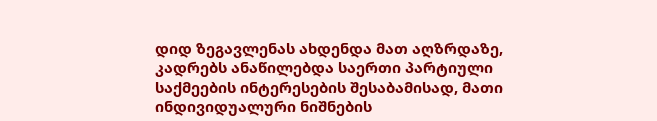დიდ ზეგავლენას ახდენდა მათ აღზრდაზე, კადრებს ანაწილებდა საერთი პარტიული საქმეების ინტერესების შესაბამისად, მათი ინდივიდუალური ნიშნების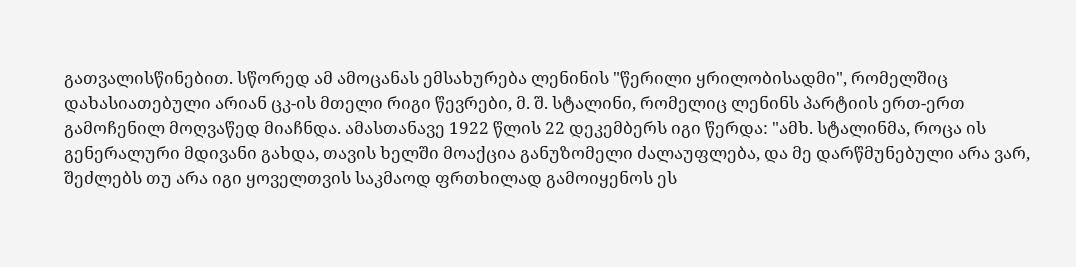გათვალისწინებით. სწორედ ამ ამოცანას ემსახურება ლენინის "წერილი ყრილობისადმი", რომელშიც დახასიათებული არიან ცკ-ის მთელი რიგი წევრები, მ. შ. სტალინი, რომელიც ლენინს პარტიის ერთ-ერთ გამოჩენილ მოღვაწედ მიაჩნდა. ამასთანავე 1922 წლის 22 დეკემბერს იგი წერდა: "ამხ. სტალინმა, როცა ის გენერალური მდივანი გახდა, თავის ხელში მოაქცია განუზომელი ძალაუფლება, და მე დარწმუნებული არა ვარ, შეძლებს თუ არა იგი ყოველთვის საკმაოდ ფრთხილად გამოიყენოს ეს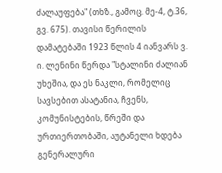ძალაუფება" (თხზ., გამოც. მე-4, ტ.36, გვ. 675). თავისი წერილის დამატებაში 1923 წლის 4 იანვარს ვ. ი. ლენინი წერდა "სტალინი ძალიან უხეშია, და ეს ნაკლი, რომელიც სავსებით ასატანია, ჩვენს, კომუნისტების, წრეში და ურთიერთობაში, აუტანელი ხდება გენერალური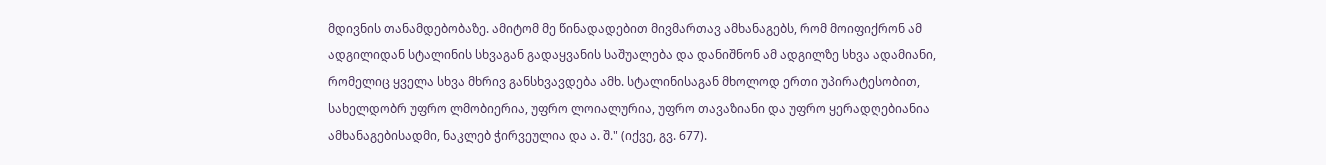მდივნის თანამდებობაზე. ამიტომ მე წინადადებით მივმართავ ამხანაგებს, რომ მოიფიქრონ ამ ადგილიდან სტალინის სხვაგან გადაყვანის საშუალება და დანიშნონ ამ ადგილზე სხვა ადამიანი, რომელიც ყველა სხვა მხრივ განსხვავდება ამხ. სტალინისაგან მხოლოდ ერთი უპირატესობით, სახელდობრ უფრო ლმობიერია, უფრო ლოიალურია, უფრო თავაზიანი და უფრო ყერადღებიანია ამხანაგებისადმი, ნაკლებ ჭირვეულია და ა. შ." (იქვე, გვ. 677).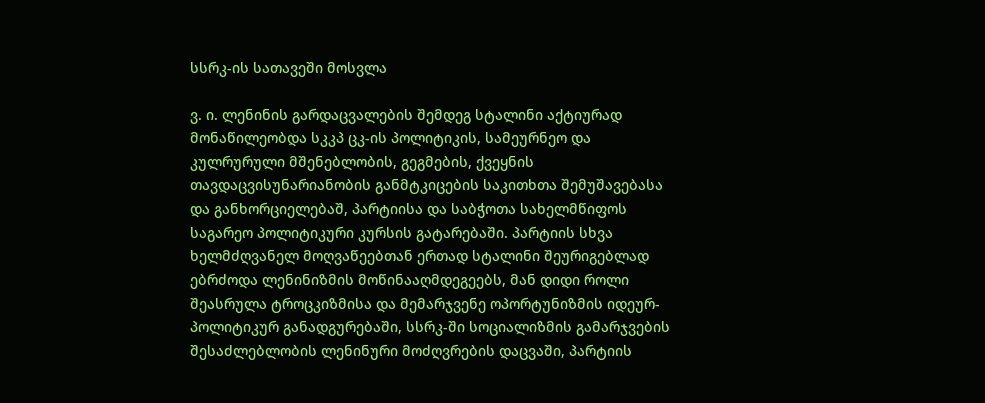სსრკ-ის სათავეში მოსვლა

ვ. ი. ლენინის გარდაცვალების შემდეგ სტალინი აქტიურად მონაწილეობდა სკკპ ცკ-ის პოლიტიკის, სამეურნეო და კულრურული მშენებლობის, გეგმების, ქვეყნის თავდაცვისუნარიანობის განმტკიცების საკითხთა შემუშავებასა და განხორციელებაშ, პარტიისა და საბჭოთა სახელმწიფოს საგარეო პოლიტიკური კურსის გატარებაში. პარტიის სხვა ხელმძღვანელ მოღვაწეებთან ერთად სტალინი შეურიგებლად ებრძოდა ლენინიზმის მოწინააღმდეგეებს, მან დიდი როლი შეასრულა ტროცკიზმისა და მემარჯვენე ოპორტუნიზმის იდეურ-პოლიტიკურ განადგურებაში, სსრკ-ში სოციალიზმის გამარჯვების შესაძლებლობის ლენინური მოძღვრების დაცვაში, პარტიის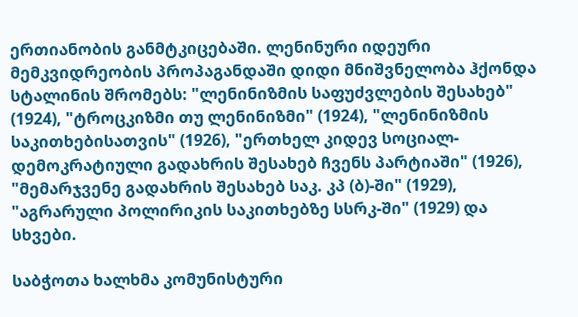ერთიანობის განმტკიცებაში. ლენინური იდეური მემკვიდრეობის პროპაგანდაში დიდი მნიშვნელობა ჰქონდა სტალინის შრომებს: "ლენინიზმის საფუძვლების შესახებ" (1924), "ტროცკიზმი თუ ლენინიზმი" (1924), "ლენინიზმის საკითხებისათვის" (1926), "ერთხელ კიდევ სოციალ-დემოკრატიული გადახრის შესახებ ჩვენს პარტიაში" (1926), "მემარჯვენე გადახრის შესახებ საკ. კპ (ბ)-ში" (1929), "აგრარული პოლირიკის საკითხებზე სსრკ-ში" (1929) და სხვები.

საბჭოთა ხალხმა კომუნისტური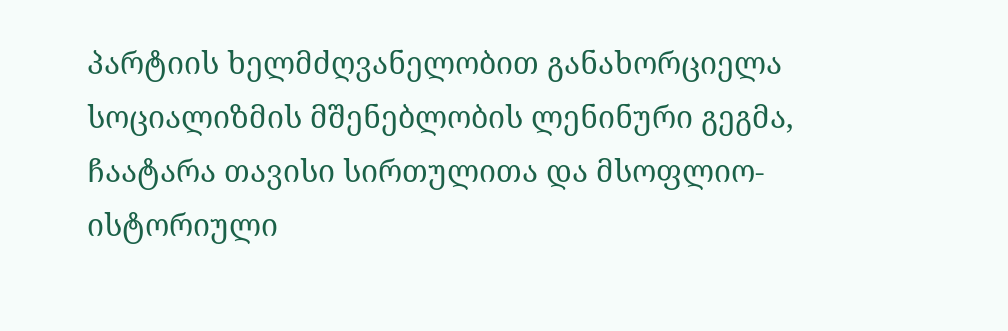პარტიის ხელმძღვანელობით განახორციელა სოციალიზმის მშენებლობის ლენინური გეგმა, ჩაატარა თავისი სირთულითა და მსოფლიო-ისტორიული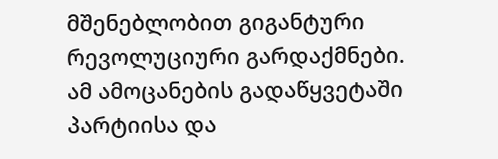მშენებლობით გიგანტური რევოლუციური გარდაქმნები. ამ ამოცანების გადაწყვეტაში პარტიისა და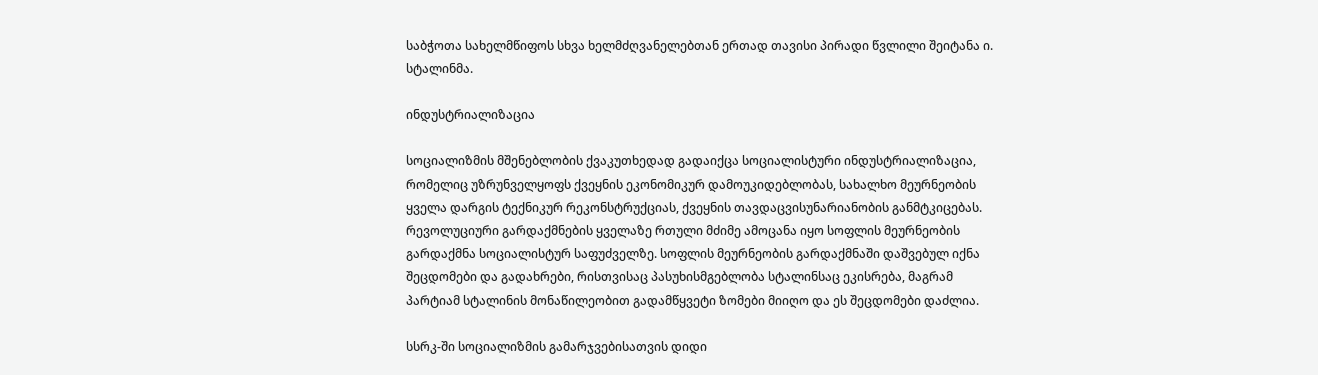საბჭოთა სახელმწიფოს სხვა ხელმძღვანელებთან ერთად თავისი პირადი წვლილი შეიტანა ი. სტალინმა.

ინდუსტრიალიზაცია

სოციალიზმის მშენებლობის ქვაკუთხედად გადაიქცა სოციალისტური ინდუსტრიალიზაცია, რომელიც უზრუნველყოფს ქვეყნის ეკონომიკურ დამოუკიდებლობას, სახალხო მეურნეობის ყველა დარგის ტექნიკურ რეკონსტრუქციას, ქვეყნის თავდაცვისუნარიანობის განმტკიცებას. რევოლუციური გარდაქმნების ყველაზე რთული მძიმე ამოცანა იყო სოფლის მეურნეობის გარდაქმნა სოციალისტურ საფუძველზე. სოფლის მეურნეობის გარდაქმნაში დაშვებულ იქნა შეცდომები და გადახრები, რისთვისაც პასუხისმგებლობა სტალინსაც ეკისრება, მაგრამ პარტიამ სტალინის მონაწილეობით გადამწყვეტი ზომები მიიღო და ეს შეცდომები დაძლია.

სსრკ-ში სოციალიზმის გამარჯვებისათვის დიდი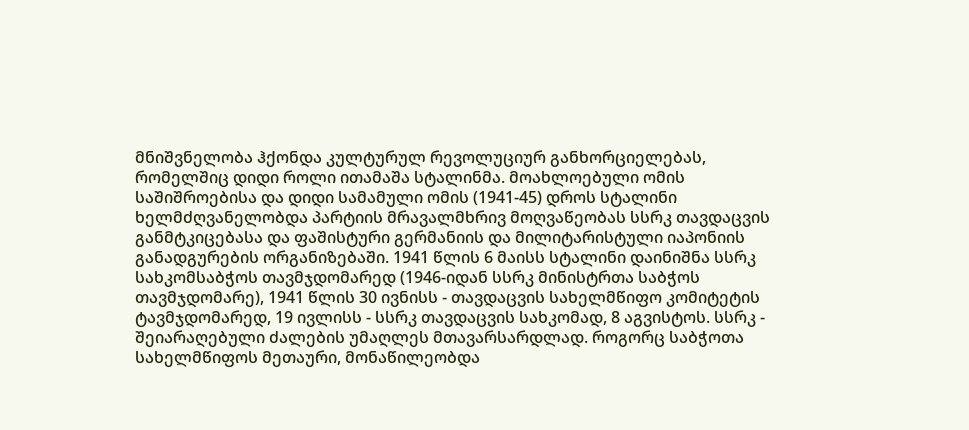მნიშვნელობა ჰქონდა კულტურულ რევოლუციურ განხორციელებას, რომელშიც დიდი როლი ითამაშა სტალინმა. მოახლოებული ომის საშიშროებისა და დიდი სამამული ომის (1941-45) დროს სტალინი ხელმძღვანელობდა პარტიის მრავალმხრივ მოღვაწეობას სსრკ თავდაცვის განმტკიცებასა და ფაშისტური გერმანიის და მილიტარისტული იაპონიის განადგურების ორგანიზებაში. 1941 წლის 6 მაისს სტალინი დაინიშნა სსრკ სახკომსაბჭოს თავმჯდომარედ (1946-იდან სსრკ მინისტრთა საბჭოს თავმჯდომარე), 1941 წლის 30 ივნისს - თავდაცვის სახელმწიფო კომიტეტის ტავმჯდომარედ, 19 ივლისს - სსრკ თავდაცვის სახკომად, 8 აგვისტოს. სსრკ - შეიარაღებული ძალების უმაღლეს მთავარსარდლად. როგორც საბჭოთა სახელმწიფოს მეთაური, მონაწილეობდა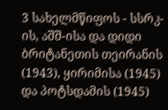3 სახელმწიფოს - სსრკ-ის, აშშ-ისა და დიდი ბრიტანეთის თეირანის (1943), ყირიმისა (1945) და პოტსდამის (1945)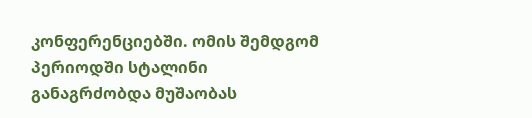კონფერენციებში. ომის შემდგომ პერიოდში სტალინი განაგრძობდა მუშაობას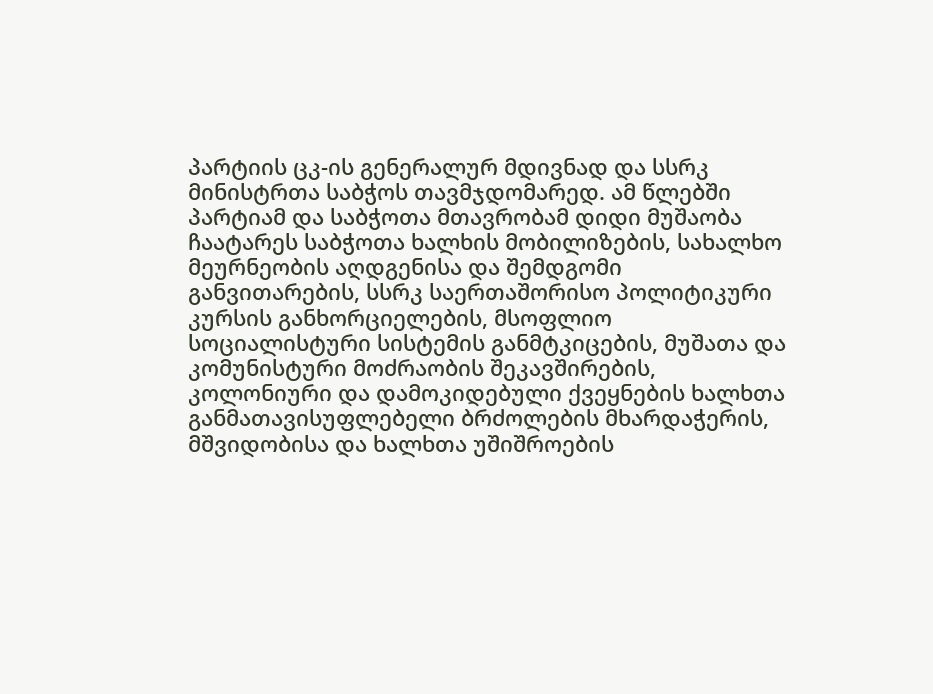პარტიის ცკ-ის გენერალურ მდივნად და სსრკ მინისტრთა საბჭოს თავმჯდომარედ. ამ წლებში პარტიამ და საბჭოთა მთავრობამ დიდი მუშაობა ჩაატარეს საბჭოთა ხალხის მობილიზების, სახალხო მეურნეობის აღდგენისა და შემდგომი განვითარების, სსრკ საერთაშორისო პოლიტიკური კურსის განხორციელების, მსოფლიო სოციალისტური სისტემის განმტკიცების, მუშათა და კომუნისტური მოძრაობის შეკავშირების, კოლონიური და დამოკიდებული ქვეყნების ხალხთა განმათავისუფლებელი ბრძოლების მხარდაჭერის, მშვიდობისა და ხალხთა უშიშროების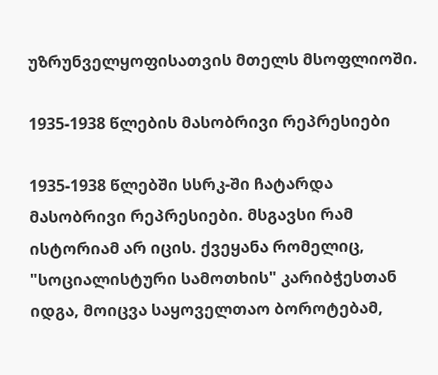უზრუნველყოფისათვის მთელს მსოფლიოში.

1935-1938 წლების მასობრივი რეპრესიები

1935-1938 წლებში სსრკ-ში ჩატარდა მასობრივი რეპრესიები. მსგავსი რამ ისტორიამ არ იცის. ქვეყანა რომელიც, "სოციალისტური სამოთხის" კარიბჭესთან იდგა, მოიცვა საყოველთაო ბოროტებამ,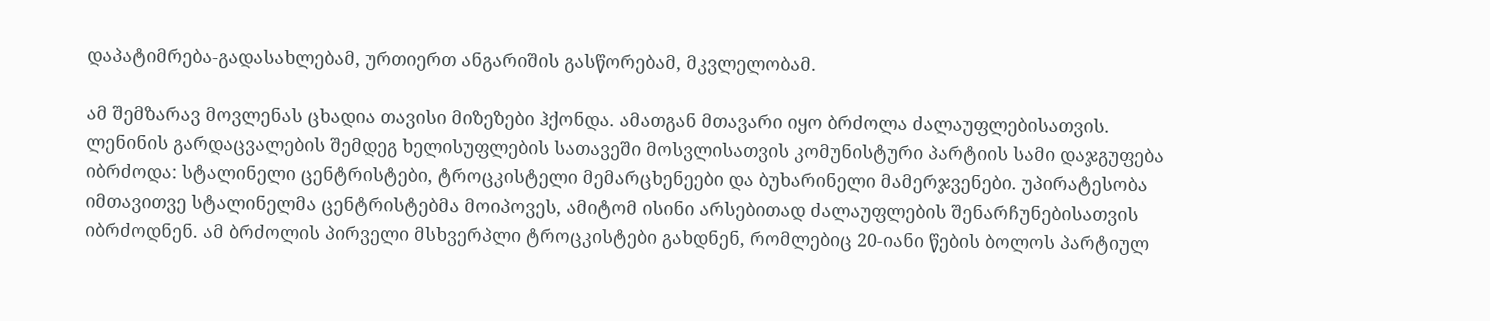დაპატიმრება-გადასახლებამ, ურთიერთ ანგარიშის გასწორებამ, მკვლელობამ.

ამ შემზარავ მოვლენას ცხადია თავისი მიზეზები ჰქონდა. ამათგან მთავარი იყო ბრძოლა ძალაუფლებისათვის. ლენინის გარდაცვალების შემდეგ ხელისუფლების სათავეში მოსვლისათვის კომუნისტური პარტიის სამი დაჯგუფება იბრძოდა: სტალინელი ცენტრისტები, ტროცკისტელი მემარცხენეები და ბუხარინელი მამერჯვენები. უპირატესობა იმთავითვე სტალინელმა ცენტრისტებმა მოიპოვეს, ამიტომ ისინი არსებითად ძალაუფლების შენარჩუნებისათვის იბრძოდნენ. ამ ბრძოლის პირველი მსხვერპლი ტროცკისტები გახდნენ, რომლებიც 20-იანი წების ბოლოს პარტიულ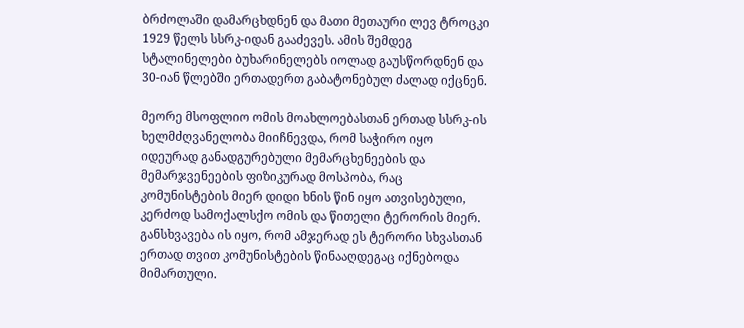ბრძოლაში დამარცხდნენ და მათი მეთაური ლევ ტროცკი 1929 წელს სსრკ-იდან გააძევეს. ამის შემდეგ სტალინელები ბუხარინელებს იოლად გაუსწორდნენ და 30-იან წლებში ერთადერთ გაბატონებულ ძალად იქცნენ.

მეორე მსოფლიო ომის მოახლოებასთან ერთად სსრკ-ის ხელმძღვანელობა მიიჩნევდა, რომ საჭირო იყო იდეურად განადგურებული მემარცხენეების და მემარჯვენეების ფიზიკურად მოსპობა, რაც კომუნისტების მიერ დიდი ხნის წინ იყო ათვისებული, კერძოდ სამოქალსქო ომის და წითელი ტერორის მიერ. განსხვავება ის იყო, რომ ამჯერად ეს ტერორი სხვასთან ერთად თვით კომუნისტების წინააღდეგაც იქნებოდა მიმართული.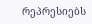რეპრესიებს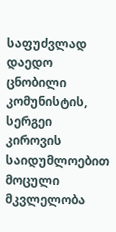საფუძვლად დაედო ცნობილი კომუნისტის, სერგეი კიროვის საიდუმლოებით მოცული მკვლელობა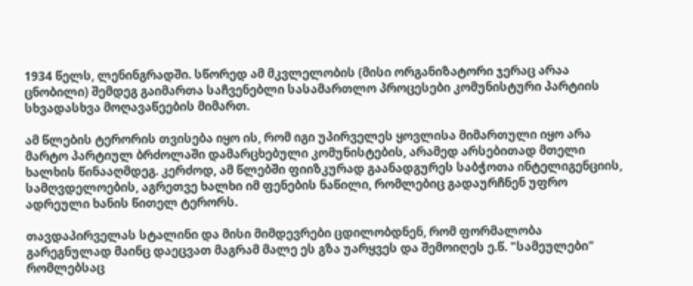1934 წელს, ლენინგრადში. სწორედ ამ მკვლელობის (მისი ორგანიზატორი ჯერაც არაა ცნობილი) შემდეგ გაიმართა საჩვენებლი სასამართლო პროცესები კომუნისტური პარტიის სხვადასხვა მოღავაწეების მიმართ.

ამ წლების ტერორის თვისება იყო ის, რომ იგი უპირველეს ყოვლისა მიმართული იყო არა მარტო პარტიულ ბრძოლაში დამარცხებული კომუნისტების, არამედ არსებითად მთელი ხალხის წინააღმდეგ. კერძოდ, ამ წლებში ფიიზკურად გაანადგურეს საბჭოთა ინტელიგენციის, სამღვდელოების, აგრეთვე ხალხი იმ ფენების ნაწილი, რომლებიც გადაურჩნენ უფრო ადრეული ხანის წითელ ტერორს.

თავდაპირველას სტალინი და მისი მიმდევრები ცდილობდნენ, რომ ფორმალობა გარეგნულად მაინც დაეცვათ მაგრამ მალე ეს გზა უარყვეს და შემოიღეს ე.წ. "სამეულები" რომლებსაც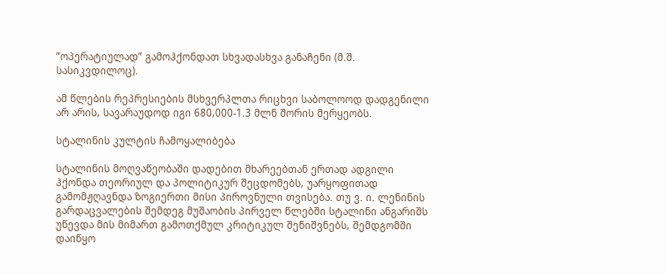”ოპერატიულად” გამოჰქონდათ სხვადასხვა განაჩენი (მ.შ. სასიკვდილოც).

ამ წლების რეპრესიების მსხვერპლთა რიცხვი საბოლოოდ დადგენილი არ არის, სავარაუდოდ იგი 680,000-1.3 მლნ შორის მერყეობს.

სტალინის კულტის ჩამოყალიბება

სტალინის მოღვაწეობაში დადებით მხარეებთან ერთად ადგილი ჰქონდა თეორიულ და პოლიტიკურ შეცდომებს, უარყოფითად გამომჟღავნდა ზოგიერთი მისი პიროვნული თვისება. თუ ვ. ი. ლენინის გარდაცვალების შემდეგ მუშაობის პირველ წლებში სტალინი ანგარიშს უწევდა მის მიმართ გამოთქმულ კრიტიკულ შენიშვნებს, შემდგომში დაიწყო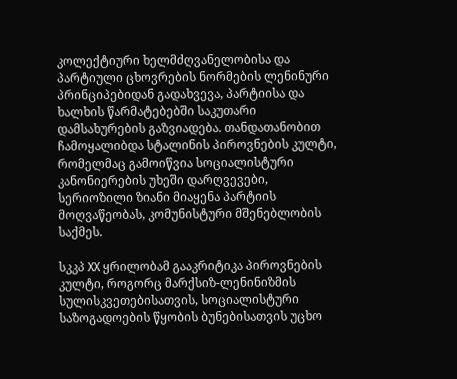კოლექტიური ხელმძღვანელობისა და პარტიული ცხოვრების ნორმების ლენინური პრინციპებიდან გადახვევა, პარტიისა და ხალხის წარმატებებში საკუთარი დამსახურების გაზვიადება. თანდათანობით ჩამოყალიბდა სტალინის პიროვნების კულტი, რომელმაც გამოიწვია სოციალისტური კანონიერების უხეში დარღვევები, სერიოზილი ზიანი მიაყენა პარტიის მოღვაწეობას, კომუნისტური მშენებლობის საქმეს.

სკკპ XX ყრილობამ გააკრიტიკა პიროვნების კულტი, როგორც მარქსიზ-ლენინიზმის სულისკვეთებისათვის, სოციალისტური საზოგადოების წყობის ბუნებისათვის უცხო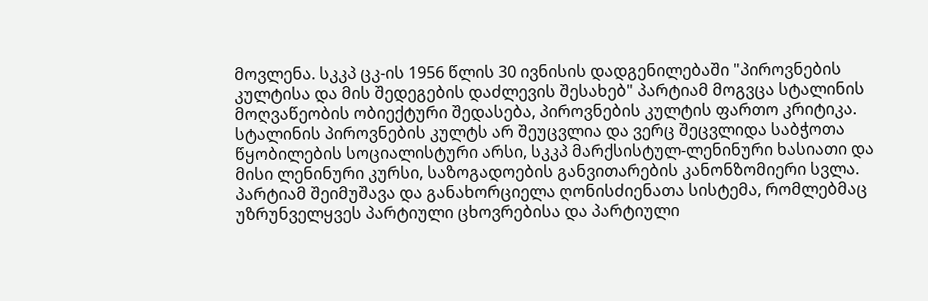მოვლენა. სკკპ ცკ-ის 1956 წლის 30 ივნისის დადგენილებაში "პიროვნების კულტისა და მის შედეგების დაძლევის შესახებ" პარტიამ მოგვცა სტალინის მოღვაწეობის ობიექტური შედასება, პიროვნების კულტის ფართო კრიტიკა. სტალინის პიროვნების კულტს არ შეუცვლია და ვერც შეცვლიდა საბჭოთა წყობილების სოციალისტური არსი, სკკპ მარქსისტულ-ლენინური ხასიათი და მისი ლენინური კურსი, საზოგადოების განვითარების კანონზომიერი სვლა. პარტიამ შეიმუშავა და განახორციელა ღონისძიენათა სისტემა, რომლებმაც უზრუნველყვეს პარტიული ცხოვრებისა და პარტიული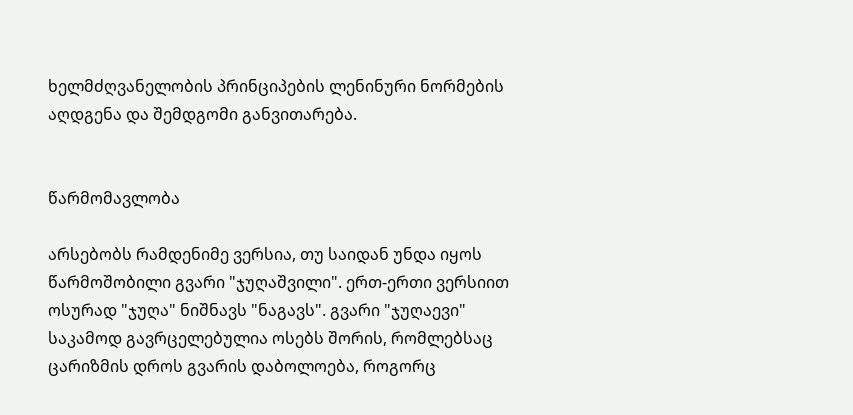ხელმძღვანელობის პრინციპების ლენინური ნორმების აღდგენა და შემდგომი განვითარება.


წარმომავლობა

არსებობს რამდენიმე ვერსია, თუ საიდან უნდა იყოს წარმოშობილი გვარი "ჯუღაშვილი". ერთ-ერთი ვერსიით ოსურად "ჯუღა" ნიშნავს "ნაგავს". გვარი "ჯუღაევი" საკამოდ გავრცელებულია ოსებს შორის, რომლებსაც ცარიზმის დროს გვარის დაბოლოება, როგორც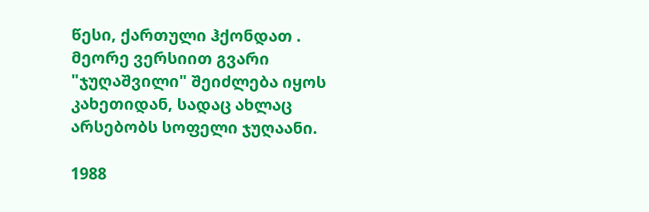წესი, ქართული ჰქონდათ . მეორე ვერსიით გვარი "ჯუღაშვილი" შეიძლება იყოს კახეთიდან, სადაც ახლაც არსებობს სოფელი ჯუღაანი.

1988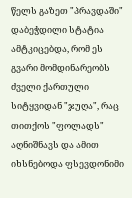წელს გაზეთ "პრავდაში" დაბეჭდილი სტატია ამტკიცებდა, რომ ეს გვარი მომდინარეობს ძველი ქართული სიტყვიდან "ჯუღა", რაც თითქოს "ფოლადს" აღნიშნავს და ამით იხსნებოდა ფსევდონიმი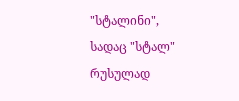"სტალინი", სადაც "სტალ" რუსულად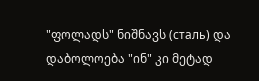"ფოლადს" ნიშნავს (сталь) და დაბოლოება "ინ" კი მეტად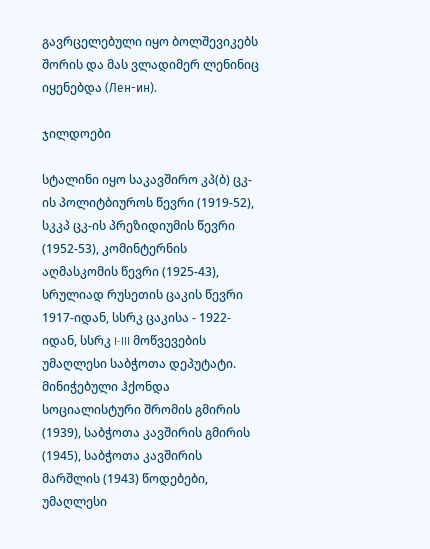გავრცელებული იყო ბოლშევიკებს შორის და მას ვლადიმერ ლენინიც იყენებდა (Лен-ин).

ჯილდოები

სტალინი იყო საკავშირო კპ(ბ) ცკ-ის პოლიტბიუროს წევრი (1919-52), სკკპ ცკ-ის პრეზიდიუმის წევრი (1952-53), კომინტერნის აღმასკომის წევრი (1925-43), სრულიად რუსეთის ცაკის წევრი 1917-იდან, სსრკ ცაკისა - 1922-იდან, სსრკ I-III მოწვევების უმაღლესი საბჭოთა დეპუტატი. მინიჭებული ჰქონდა სოციალისტური შრომის გმირის (1939), საბჭოთა კავშირის გმირის (1945), საბჭოთა კავშირის მარშლის (1943) წოდებები, უმაღლესი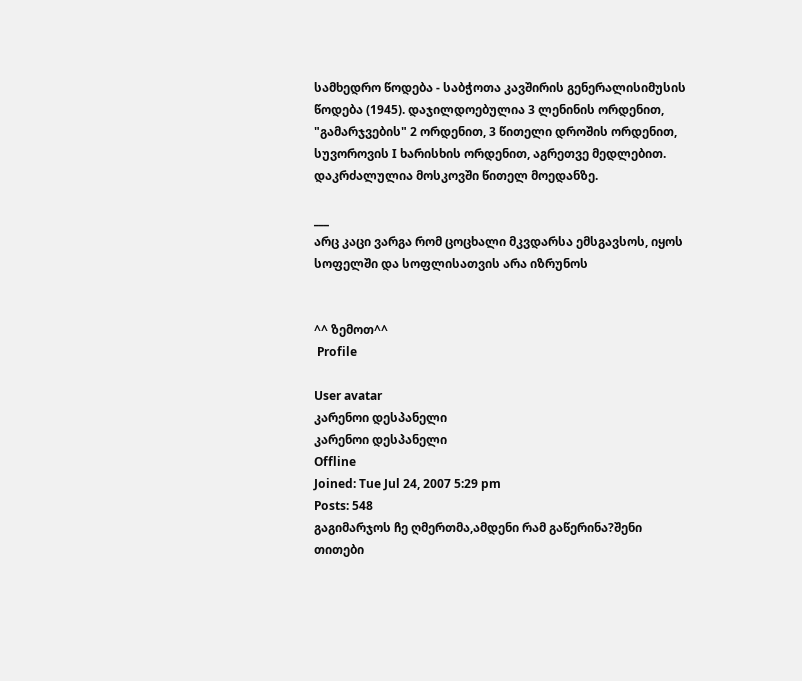სამხედრო წოდება - საბჭოთა კავშირის გენერალისიმუსის წოდება (1945). დაჯილდოებულია 3 ლენინის ორდენით, "გამარჯვების" 2 ორდენით, 3 წითელი დროშის ორდენით, სუვოროვის I ხარისხის ორდენით, აგრეთვე მედლებით. დაკრძალულია მოსკოვში წითელ მოედანზე.

___
არც კაცი ვარგა რომ ცოცხალი მკვდარსა ემსგავსოს, იყოს სოფელში და სოფლისათვის არა იზრუნოს


^^ ზემოთ^^
 Profile

User avatar
კარენოი დესპანელი
კარენოი დესპანელი
Offline
Joined: Tue Jul 24, 2007 5:29 pm
Posts: 548
გაგიმარჯოს ჩე ღმერთმა,ამდენი რამ გაწერინა?შენი თითები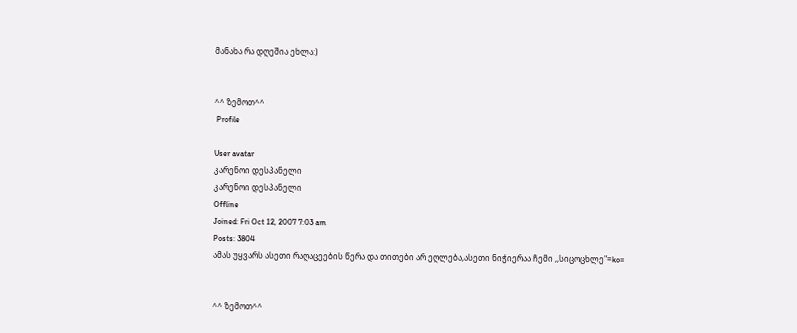მანახა რა დღეშია ეხლა:)


^^ ზემოთ^^
 Profile

User avatar
კარენოი დესპანელი
კარენოი დესპანელი
Offline
Joined: Fri Oct 12, 2007 7:03 am
Posts: 3804
ამას უყვარს ასეთი რაღაცეების წერა და თითები არ ეღლება,ასეთი ნიჭიერაა ჩემი ,,სიცოცხლე"=ko=


^^ ზემოთ^^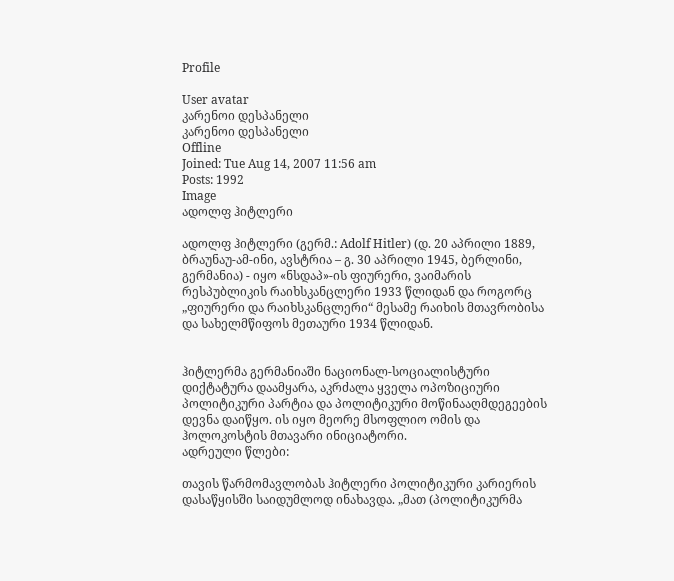Profile

User avatar
კარენოი დესპანელი
კარენოი დესპანელი
Offline
Joined: Tue Aug 14, 2007 11:56 am
Posts: 1992
Image
ადოლფ ჰიტლერი

ადოლფ ჰიტლერი (გერმ.: Adolf Hitler) (დ. 20 აპრილი 1889, ბრაუნაუ-ამ-ინი, ავსტრია – გ. 30 აპრილი 1945, ბერლინი, გერმანია) - იყო «ნსდაპ»-ის ფიურერი, ვაიმარის რესპუბლიკის რაიხსკანცლერი 1933 წლიდან და როგორც „ფიურერი და რაიხსკანცლერი“ მესამე რაიხის მთავრობისა და სახელმწიფოს მეთაური 1934 წლიდან.


ჰიტლერმა გერმანიაში ნაციონალ-სოციალისტური დიქტატურა დაამყარა, აკრძალა ყველა ოპოზიციური პოლიტიკური პარტია და პოლიტიკური მოწინააღმდეგეების დევნა დაიწყო. ის იყო მეორე მსოფლიო ომის და ჰოლოკოსტის მთავარი ინიციატორი.
ადრეული წლები:

თავის წარმომავლობას ჰიტლერი პოლიტიკური კარიერის დასაწყისში საიდუმლოდ ინახავდა. „მათ (პოლიტიკურმა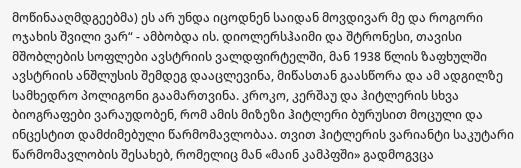მოწინააღმდგეებმა) ეს არ უნდა იცოდნენ საიდან მოვდივარ მე და როგორი ოჯახის შვილი ვარ“ - ამბობდა ის. დიოლერსჰაიმი და შტრონესი, თავისი მშობლების სოფლები ავსტრიის ვალდფირტელში, მან 1938 წლის ზაფხულში ავსტრიის ანშლუსის შემდეგ დააცლევინა, მიწასთან გაასწორა და ამ ადგილზე სამხედრო პოლიგონი გაამართვინა. კროკო, კერშაუ და ჰიტლერის სხვა ბიოგრაფები ვარაუდობენ, რომ ამის მიზეზი ჰიტლერი ბურუსით მოცული და ინცესტით დამძიმებული წარმომავლობაა. თვით ჰიტლერის ვარიანტი საკუტარი წარმომავლობის შესახებ, რომელიც მან «მაინ კამპფში» გადმოგვცა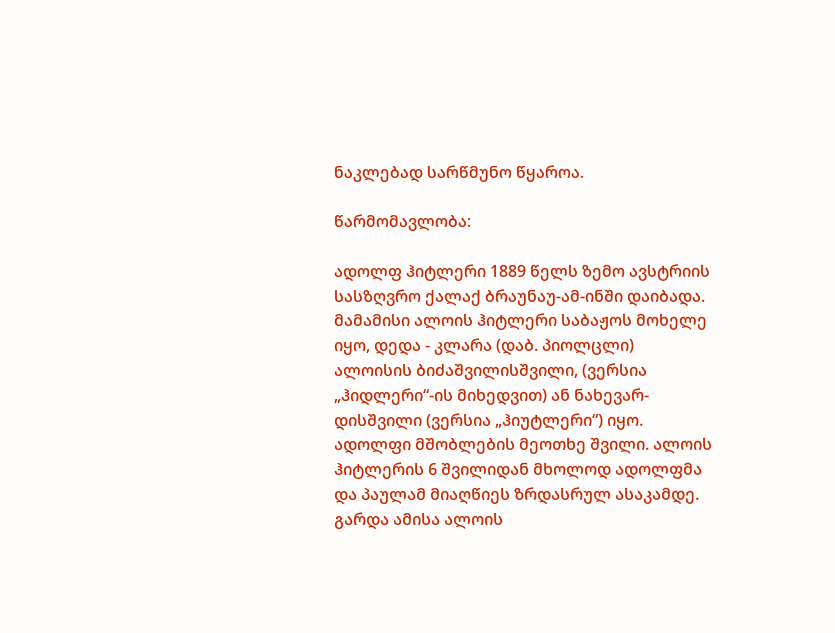ნაკლებად სარწმუნო წყაროა.

წარმომავლობა:

ადოლფ ჰიტლერი 1889 წელს ზემო ავსტრიის სასზღვრო ქალაქ ბრაუნაუ-ამ-ინში დაიბადა. მამამისი ალოის ჰიტლერი საბაჟოს მოხელე იყო, დედა - კლარა (დაბ. პიოლცლი) ალოისის ბიძაშვილისშვილი, (ვერსია „ჰიდლერი“-ის მიხედვით) ან ნახევარ-დისშვილი (ვერსია „ჰიუტლერი“) იყო. ადოლფი მშობლების მეოთხე შვილი. ალოის ჰიტლერის 6 შვილიდან მხოლოდ ადოლფმა და პაულამ მიაღწიეს ზრდასრულ ასაკამდე. გარდა ამისა ალოის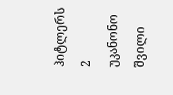ჰიტლერს 2 უკანონო შვილი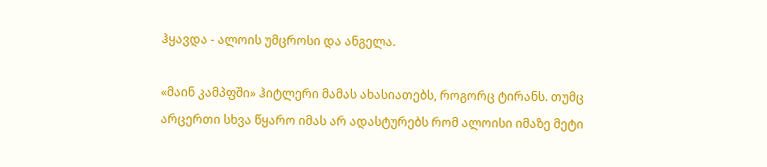ჰყავდა - ალოის უმცროსი და ანგელა.

«მაინ კამპფში» ჰიტლერი მამას ახასიათებს, როგორც ტირანს. თუმც არცერთი სხვა წყარო იმას არ ადასტურებს რომ ალოისი იმაზე მეტი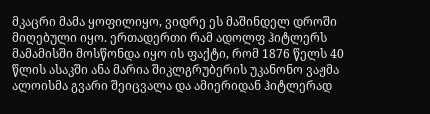მკაცრი მამა ყოფილიყო, ვიდრე ეს მაშინდელ დროში მიღებული იყო. ერთადერთი რამ ადოლფ ჰიტლერს მამამისში მოსწონდა იყო ის ფაქტი, რომ 1876 წელს 40 წლის ასაკში ანა მარია შიკლგრუბერის უკანონო ვაჟმა ალოისმა გვარი შეიცვალა და ამიერიდან ჰიტლერად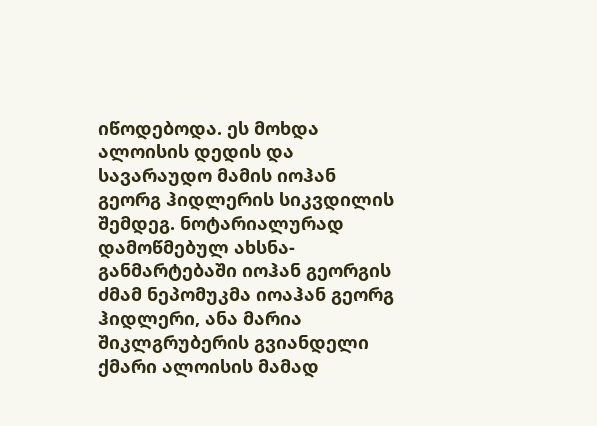იწოდებოდა. ეს მოხდა ალოისის დედის და სავარაუდო მამის იოჰან გეორგ ჰიდლერის სიკვდილის შემდეგ. ნოტარიალურად დამოწმებულ ახსნა-განმარტებაში იოჰან გეორგის ძმამ ნეპომუკმა იოაჰან გეორგ ჰიდლერი, ანა მარია შიკლგრუბერის გვიანდელი ქმარი ალოისის მამად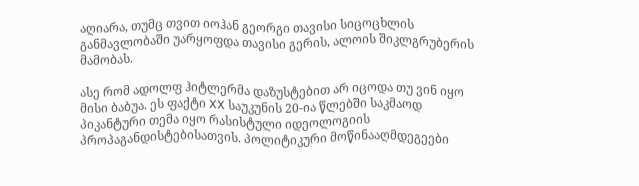აღიარა, თუმც თვით იოჰან გეორგი თავისი სიცოცხლის განმავლობაში უარყოფდა თავისი გერის, ალოის შიკლგრუბერის მამობას.

ასე რომ ადოლფ ჰიტლერმა დაზუსტებით არ იცოდა თუ ვინ იყო მისი ბაბუა. ეს ფაქტი XX საუკუნის 20-ია წლებში საკმაოდ პიკანტური თემა იყო რასისტული იდეოლოგიის პროპაგანდისტებისათვის. პოლიტიკური მოწინააღმდეგეები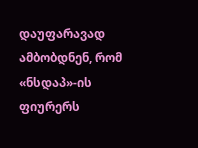დაუფარავად ამბობდნენ, რომ «ნსდაპ»-ის ფიურერს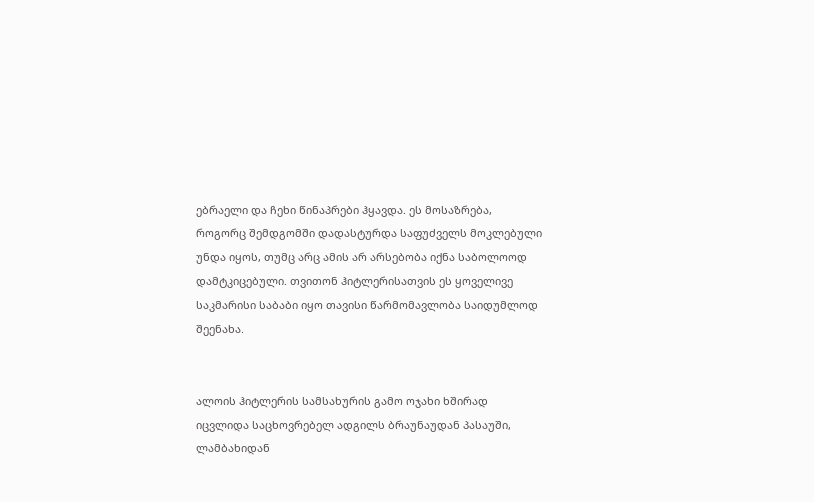ებრაელი და ჩეხი წინაპრები ჰყავდა. ეს მოსაზრება, როგორც შემდგომში დადასტურდა საფუძველს მოკლებული უნდა იყოს, თუმც არც ამის არ არსებობა იქნა საბოლოოდ დამტკიცებული. თვითონ ჰიტლერისათვის ეს ყოველივე საკმარისი საბაბი იყო თავისი წარმომავლობა საიდუმლოდ შეენახა.


ალოის ჰიტლერის სამსახურის გამო ოჯახი ხშირად იცვლიდა საცხოვრებელ ადგილს ბრაუნაუდან პასაუში, ლამბახიდან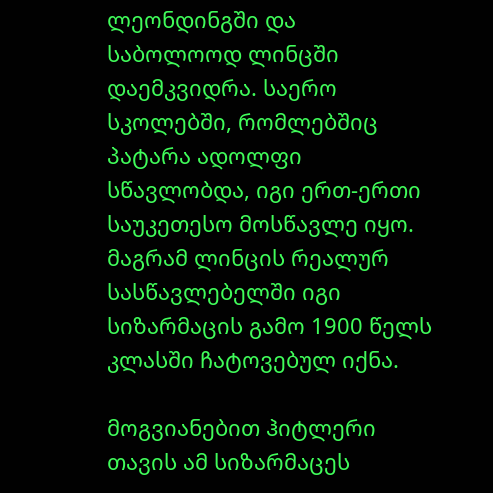ლეონდინგში და საბოლოოდ ლინცში დაემკვიდრა. საერო სკოლებში, რომლებშიც პატარა ადოლფი სწავლობდა, იგი ერთ-ერთი საუკეთესო მოსწავლე იყო. მაგრამ ლინცის რეალურ სასწავლებელში იგი სიზარმაცის გამო 1900 წელს კლასში ჩატოვებულ იქნა.

მოგვიანებით ჰიტლერი თავის ამ სიზარმაცეს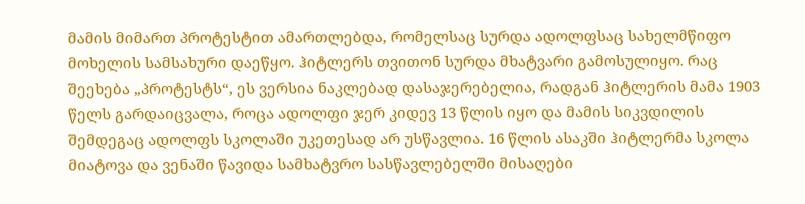მამის მიმართ პროტესტით ამართლებდა, რომელსაც სურდა ადოლფსაც სახელმწიფო მოხელის სამსახური დაეწყო. ჰიტლერს თვითონ სურდა მხატვარი გამოსულიყო. რაც შეეხება „პროტესტს“, ეს ვერსია ნაკლებად დასაჯერებელია, რადგან ჰიტლერის მამა 1903 წელს გარდაიცვალა, როცა ადოლფი ჯერ კიდევ 13 წლის იყო და მამის სიკვდილის შემდეგაც ადოლფს სკოლაში უკეთესად არ უსწავლია. 16 წლის ასაკში ჰიტლერმა სკოლა მიატოვა და ვენაში წავიდა სამხატვრო სასწავლებელში მისაღები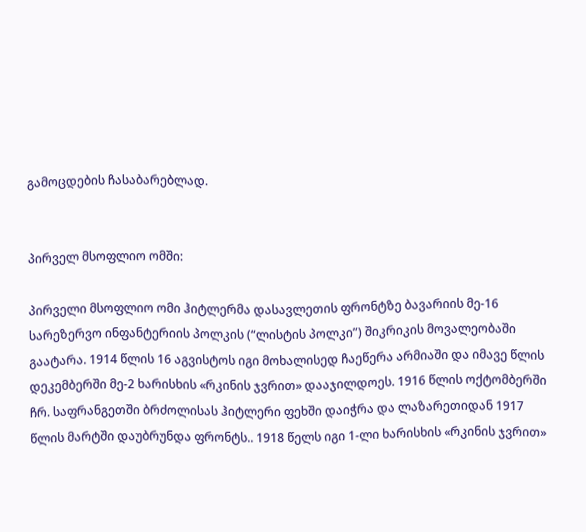გამოცდების ჩასაბარებლად.


პირველ მსოფლიო ომში:

პირველი მსოფლიო ომი ჰიტლერმა დასავლეთის ფრონტზე ბავარიის მე-16 სარეზერვო ინფანტერიის პოლკის (“ლისტის პოლკი”) შიკრიკის მოვალეობაში გაატარა. 1914 წლის 16 აგვისტოს იგი მოხალისედ ჩაეწერა არმიაში და იმავე წლის დეკემბერში მე-2 ხარისხის «რკინის ჯვრით» დააჯილდოეს. 1916 წლის ოქტომბერში ჩრ. საფრანგეთში ბრძოლისას ჰიტლერი ფეხში დაიჭრა და ლაზარეთიდან 1917 წლის მარტში დაუბრუნდა ფრონტს.. 1918 წელს იგი 1-ლი ხარისხის «რკინის ჯვრით»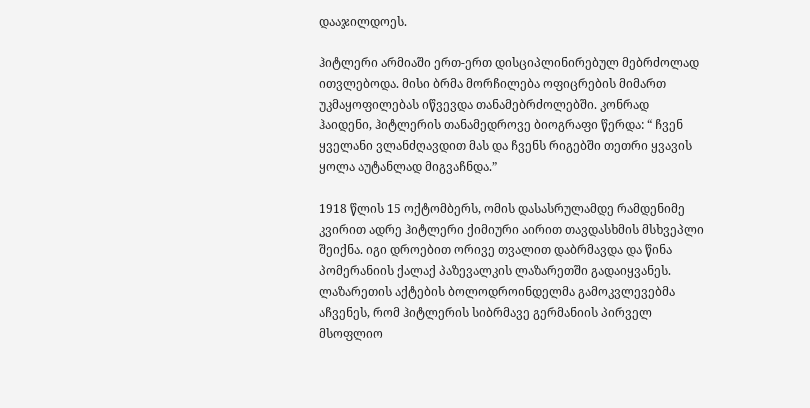დააჯილდოეს.

ჰიტლერი არმიაში ერთ-ერთ დისციპლინირებულ მებრძოლად ითვლებოდა. მისი ბრმა მორჩილება ოფიცრების მიმართ უკმაყოფილებას იწვევდა თანამებრძოლებში. კონრად ჰაიდენი, ჰიტლერის თანამედროვე ბიოგრაფი წერდა: “ ჩვენ ყველანი ვლანძღავდით მას და ჩვენს რიგებში თეთრი ყვავის ყოლა აუტანლად მიგვაჩნდა.”

1918 წლის 15 ოქტომბერს, ომის დასასრულამდე რამდენიმე კვირით ადრე ჰიტლერი ქიმიური აირით თავდასხმის მსხვეპლი შეიქნა. იგი დროებით ორივე თვალით დაბრმავდა და წინა პომერანიის ქალაქ პაზევალკის ლაზარეთში გადაიყვანეს. ლაზარეთის აქტების ბოლოდროინდელმა გამოკვლევებმა აჩვენეს, რომ ჰიტლერის სიბრმავე გერმანიის პირველ მსოფლიო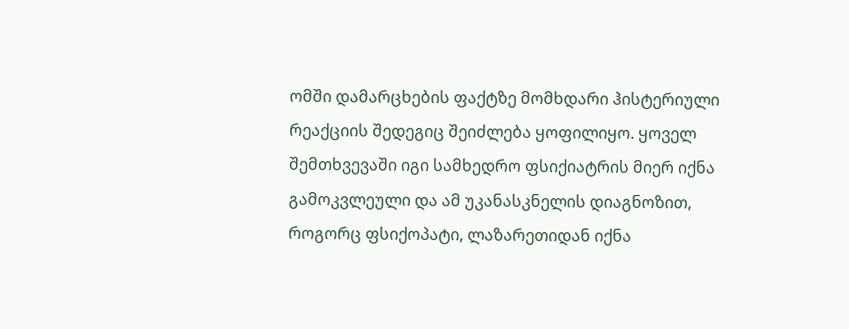ომში დამარცხების ფაქტზე მომხდარი ჰისტერიული რეაქციის შედეგიც შეიძლება ყოფილიყო. ყოველ შემთხვევაში იგი სამხედრო ფსიქიატრის მიერ იქნა გამოკვლეული და ამ უკანასკნელის დიაგნოზით, როგორც ფსიქოპატი, ლაზარეთიდან იქნა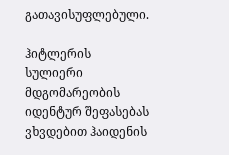გათავისუფლებული.

ჰიტლერის სულიერი მდგომარეობის იდენტურ შეფასებას ვხვდებით ჰაიდენის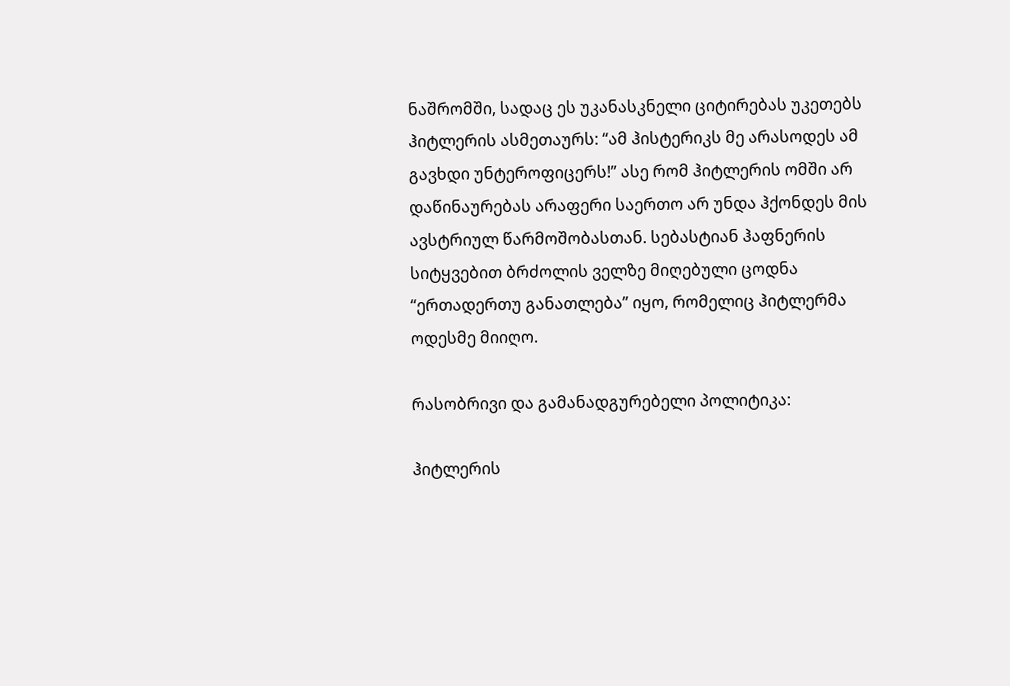ნაშრომში, სადაც ეს უკანასკნელი ციტირებას უკეთებს ჰიტლერის ასმეთაურს: “ამ ჰისტერიკს მე არასოდეს ამ გავხდი უნტეროფიცერს!” ასე რომ ჰიტლერის ომში არ დაწინაურებას არაფერი საერთო არ უნდა ჰქონდეს მის ავსტრიულ წარმოშობასთან. სებასტიან ჰაფნერის სიტყვებით ბრძოლის ველზე მიღებული ცოდნა “ერთადერთუ განათლება” იყო, რომელიც ჰიტლერმა ოდესმე მიიღო.

რასობრივი და გამანადგურებელი პოლიტიკა:

ჰიტლერის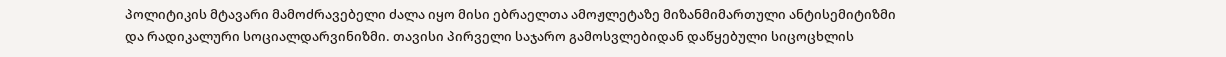პოლიტიკის მტავარი მამოძრავებელი ძალა იყო მისი ებრაელთა ამოჟლეტაზე მიზანმიმართული ანტისემიტიზმი და რადიკალური სოციალდარვინიზმი. თავისი პირველი საჯარო გამოსვლებიდან დაწყებული სიცოცხლის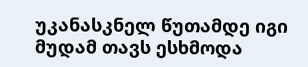უკანასკნელ წუთამდე იგი მუდამ თავს ესხმოდა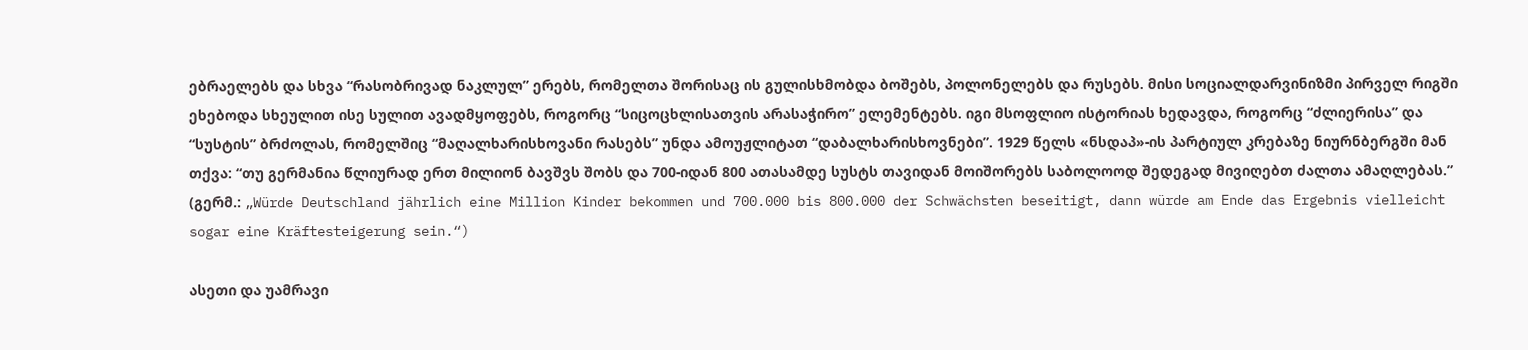ებრაელებს და სხვა “რასობრივად ნაკლულ” ერებს, რომელთა შორისაც ის გულისხმობდა ბოშებს, პოლონელებს და რუსებს. მისი სოციალდარვინიზმი პირველ რიგში ეხებოდა სხეულით ისე სულით ავადმყოფებს, როგორც “სიცოცხლისათვის არასაჭირო” ელემენტებს. იგი მსოფლიო ისტორიას ხედავდა, როგორც “ძლიერისა” და “სუსტის” ბრძოლას, რომელშიც “მაღალხარისხოვანი რასებს” უნდა ამოუჟლიტათ “დაბალხარისხოვნები”. 1929 წელს «ნსდაპ»-ის პარტიულ კრებაზე ნიურნბერგში მან თქვა: “თუ გერმანია წლიურად ერთ მილიონ ბავშვს შობს და 700-იდან 800 ათასამდე სუსტს თავიდან მოიშორებს საბოლოოდ შედეგად მივიღებთ ძალთა ამაღლებას.” (გერმ.: „Würde Deutschland jährlich eine Million Kinder bekommen und 700.000 bis 800.000 der Schwächsten beseitigt, dann würde am Ende das Ergebnis vielleicht sogar eine Kräftesteigerung sein.“)

ასეთი და უამრავი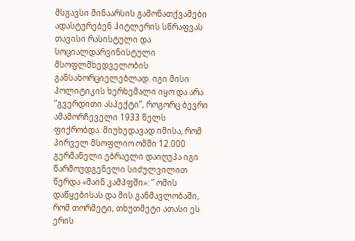მსგავსი შინაარსის გამონათქვამები ადასტურებენ ჰიტლერის სწრაფვას თავისი რასისტული და სოციალდარვინისტული მსოფლმხედველობის განსახორციელებლად. იგი მისი პოლიტიკის ხერხემალი იყო და არა “გვერდითი ასპექტი”, როგორც ბევრი ამამორჩეველი 1933 წელს ფიქრობდა. მიუხედავად იმისა, რომ პირველ მსოფლიო ომში 12.000 გერმანელი ებრაელი დაიღუპა იგი წარმოუდგენელი სიძულვილით წერდა «მაინ კამპფში»: “ ომის დაწყებისას და მის განმავლობაში, რომ თორმეტი, თხუთმეტი ათასი ეს ერის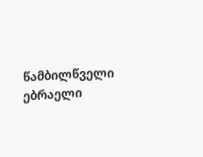წამბილწველი ებრაელი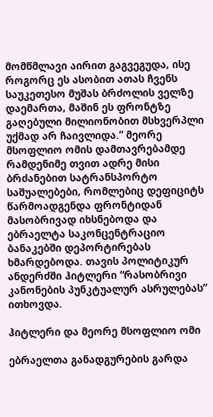მომწმლავი აირით გაგვეგუდა, ისე როგორც ეს ასობით ათას ჩვენს საუკეთესო მუშას ბრძოლის ველზე დაემართა, მაშინ ეს ფრონტზე გაღებული მილიონობით მსხვერპლი უქმად არ ჩაივლიდა.” მეორე მსოფლიო ომის დამთავრებამდე რამდენიმე თვით ადრე მისი ბრძანებით სატრანსპორტო საშუალებები, რომლებიც დეფიციტს წარმოადგენდა ფრონტიდან მასობრივად იხსნებოდა და ებრაელტა საკონცენტრაციო ბანაკებში დეპორტირებას ხმარდებოდა. თავის პოლიტიკურ ანდერძში ჰიტლერი “რასობრივი კანონების პუნკტუალურ ასრულებას” ითხოვდა.

ჰიტლერი და მეორე მსოფლიო ომი

ებრაელთა განადგურების გარდა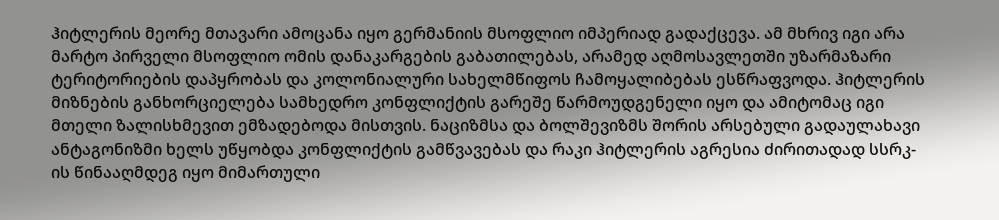ჰიტლერის მეორე მთავარი ამოცანა იყო გერმანიის მსოფლიო იმპერიად გადაქცევა. ამ მხრივ იგი არა მარტო პირველი მსოფლიო ომის დანაკარგების გაბათილებას, არამედ აღმოსავლეთში უზარმაზარი ტერიტორიების დაპყრობას და კოლონიალური სახელმწიფოს ჩამოყალიბებას ესწრაფვოდა. ჰიტლერის მიზნების განხორციელება სამხედრო კონფლიქტის გარეშე წარმოუდგენელი იყო და ამიტომაც იგი მთელი ზალისხმევით ემზადებოდა მისთვის. ნაციზმსა და ბოლშევიზმს შორის არსებული გადაულახავი ანტაგონიზმი ხელს უწყობდა კონფლიქტის გამწვავებას და რაკი ჰიტლერის აგრესია ძირითადად სსრკ-ის წინააღმდეგ იყო მიმართული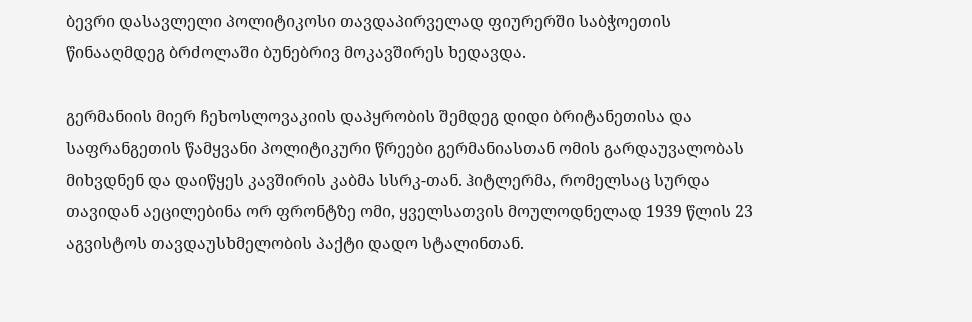ბევრი დასავლელი პოლიტიკოსი თავდაპირველად ფიურერში საბჭოეთის წინააღმდეგ ბრძოლაში ბუნებრივ მოკავშირეს ხედავდა.

გერმანიის მიერ ჩეხოსლოვაკიის დაპყრობის შემდეგ დიდი ბრიტანეთისა და საფრანგეთის წამყვანი პოლიტიკური წრეები გერმანიასთან ომის გარდაუვალობას მიხვდნენ და დაიწყეს კავშირის კაბმა სსრკ-თან. ჰიტლერმა, რომელსაც სურდა თავიდან აეცილებინა ორ ფრონტზე ომი, ყველსათვის მოულოდნელად 1939 წლის 23 აგვისტოს თავდაუსხმელობის პაქტი დადო სტალინთან.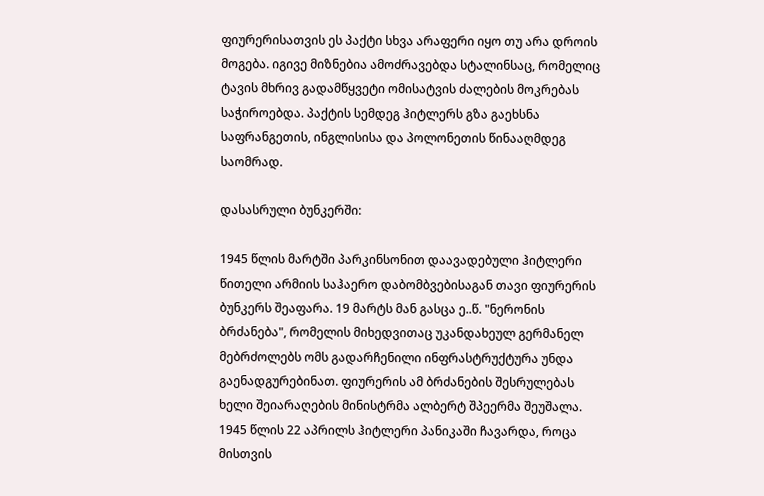ფიურერისათვის ეს პაქტი სხვა არაფერი იყო თუ არა დროის მოგება. იგივე მიზნებია ამოძრავებდა სტალინსაც, რომელიც ტავის მხრივ გადამწყვეტი ომისატვის ძალების მოკრებას საჭიროებდა. პაქტის სემდეგ ჰიტლერს გზა გაეხსნა საფრანგეთის, ინგლისისა და პოლონეთის წინააღმდეგ საომრად.

დასასრული ბუნკერში:

1945 წლის მარტში პარკინსონით დაავადებული ჰიტლერი წითელი არმიის საჰაერო დაბომბვებისაგან თავი ფიურერის ბუნკერს შეაფარა. 19 მარტს მან გასცა ე..წ. "ნერონის ბრძანება", რომელის მიხედვითაც უკანდახეულ გერმანელ მებრძოლებს ომს გადარჩენილი ინფრასტრუქტურა უნდა გაენადგურებინათ. ფიურერის ამ ბრძანების შესრულებას ხელი შეიარაღების მინისტრმა ალბერტ შპეერმა შეუშალა. 1945 წლის 22 აპრილს ჰიტლერი პანიკაში ჩავარდა, როცა მისთვის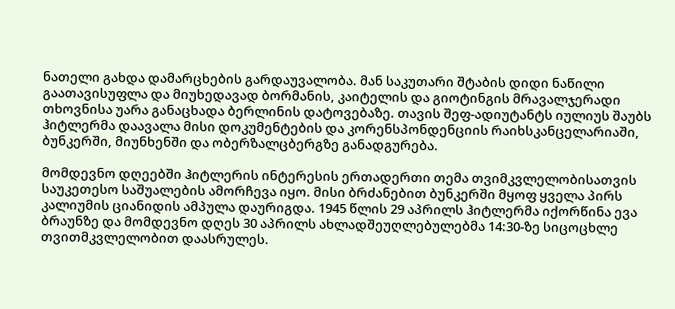ნათელი გახდა დამარცხების გარდაუვალობა. მან საკუთარი შტაბის დიდი ნაწილი გაათავისუფლა და მიუხედავად ბორმანის, კაიტელის და გიოტინგის მრავალჯერადი თხოვნისა უარა განაცხადა ბერლინის დატოვებაზე. თავის შეფ-ადიუტანტს იულიუს შაუბს ჰიტლერმა დაავალა მისი დოკუმენტების და კორენსპონდენციის რაიხსკანცელარიაში, ბუნკერში, მიუნხენში და ობერზალცბერგზე განადგურება.

მომდევნო დღეებში ჰიტლერის ინტერესის ერთადერთი თემა თვიმკვლელობისათვის საუკეთესო საშუალების ამორჩევა იყო. მისი ბრძანებით ბუნკერში მყოფ ყველა პირს კალიუმის ციანიდის ამპულა დაურიგდა. 1945 წლის 29 აპრილს ჰიტლერმა იქორწინა ევა ბრაუნზე და მომდევნო დღეს 30 აპრილს ახლადშეუღლებულებმა 14:30-ზე სიცოცხლე თვითმკვლელობით დაასრულეს.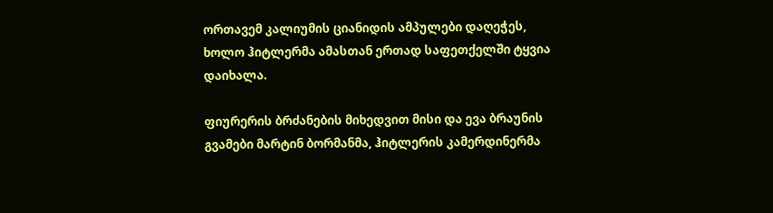ორთავემ კალიუმის ციანიდის ამპულები დაღეჭეს, ხოლო ჰიტლერმა ამასთან ერთად საფეთქელში ტყვია დაიხალა.

ფიურერის ბრძანების მიხედვით მისი და ევა ბრაუნის გვამები მარტინ ბორმანმა, ჰიტლერის კამერდინერმა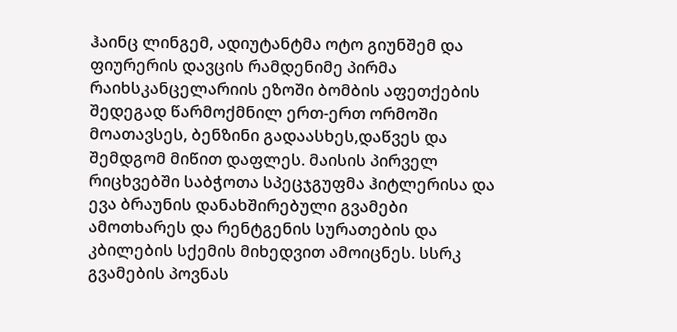ჰაინც ლინგემ, ადიუტანტმა ოტო გიუნშემ და ფიურერის დავცის რამდენიმე პირმა რაიხსკანცელარიის ეზოში ბომბის აფეთქების შედეგად წარმოქმნილ ერთ-ერთ ორმოში მოათავსეს, ბენზინი გადაასხეს,დაწვეს და შემდგომ მიწით დაფლეს. მაისის პირველ რიცხვებში საბჭოთა სპეცჯგუფმა ჰიტლერისა და ევა ბრაუნის დანახშირებული გვამები ამოთხარეს და რენტგენის სურათების და კბილების სქემის მიხედვით ამოიცნეს. სსრკ გვამების პოვნას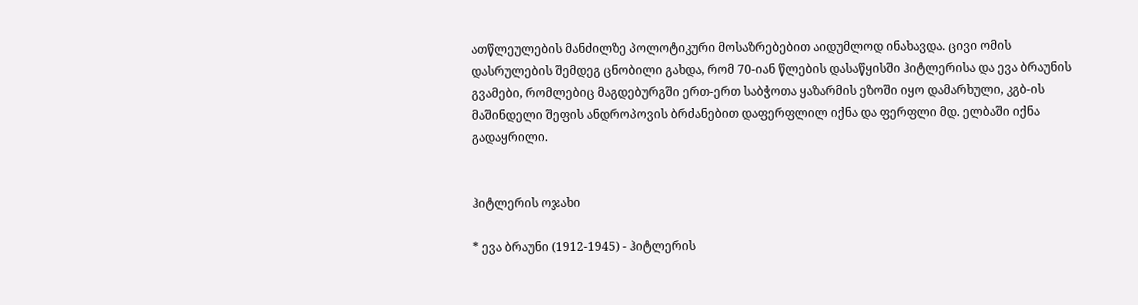ათწლეულების მანძილზე პოლოტიკური მოსაზრებებით აიდუმლოდ ინახავდა. ცივი ომის დასრულების შემდეგ ცნობილი გახდა, რომ 70-იან წლების დასაწყისში ჰიტლერისა და ევა ბრაუნის გვამები, რომლებიც მაგდებურგში ერთ-ერთ საბჭოთა ყაზარმის ეზოში იყო დამარხული, კგბ-ის მაშინდელი შეფის ანდროპოვის ბრძანებით დაფერფლილ იქნა და ფერფლი მდ. ელბაში იქნა გადაყრილი.


ჰიტლერის ოჯახი

* ევა ბრაუნი (1912-1945) - ჰიტლერის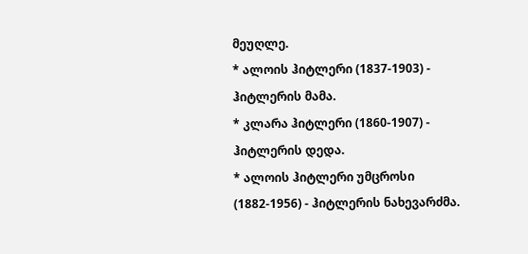მეუღლე.
* ალოის ჰიტლერი (1837-1903) - ჰიტლერის მამა.
* კლარა ჰიტლერი (1860-1907) - ჰიტლერის დედა.
* ალოის ჰიტლერი უმცროსი (1882-1956) - ჰიტლერის ნახევარძმა.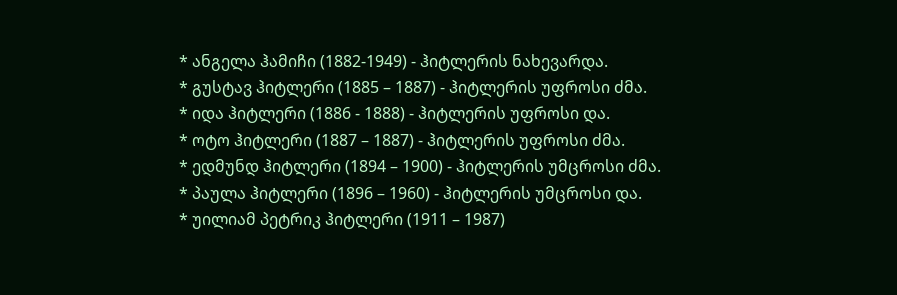* ანგელა ჰამიჩი (1882-1949) - ჰიტლერის ნახევარდა.
* გუსტავ ჰიტლერი (1885 – 1887) - ჰიტლერის უფროსი ძმა.
* იდა ჰიტლერი (1886 - 1888) - ჰიტლერის უფროსი და.
* ოტო ჰიტლერი (1887 – 1887) - ჰიტლერის უფროსი ძმა.
* ედმუნდ ჰიტლერი (1894 – 1900) - ჰიტლერის უმცროსი ძმა.
* პაულა ჰიტლერი (1896 – 1960) - ჰიტლერის უმცროსი და.
* უილიამ პეტრიკ ჰიტლერი (1911 – 1987)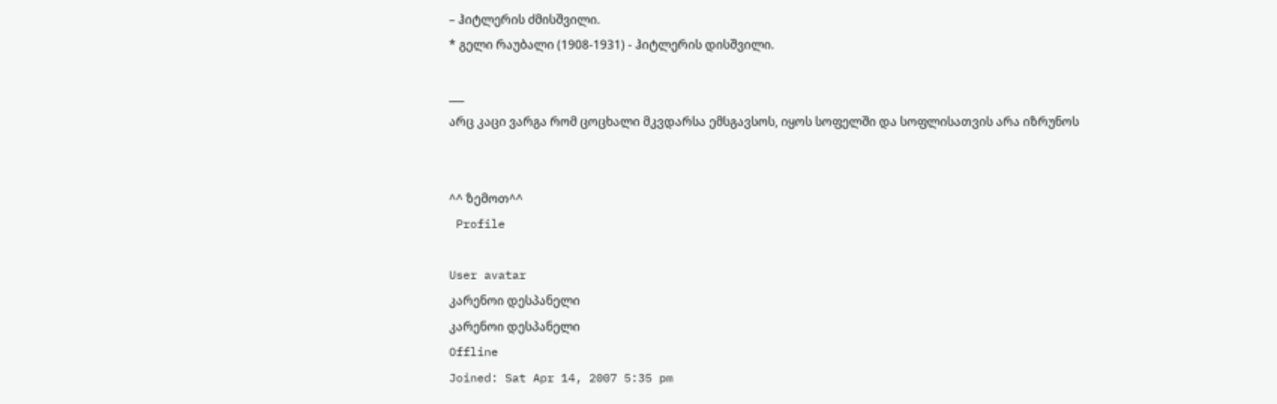– ჰიტლერის ძმისშვილი.
* გელი რაუბალი (1908-1931) - ჰიტლერის დისშვილი.

___
არც კაცი ვარგა რომ ცოცხალი მკვდარსა ემსგავსოს, იყოს სოფელში და სოფლისათვის არა იზრუნოს


^^ ზემოთ^^
 Profile

User avatar
კარენოი დესპანელი
კარენოი დესპანელი
Offline
Joined: Sat Apr 14, 2007 5:35 pm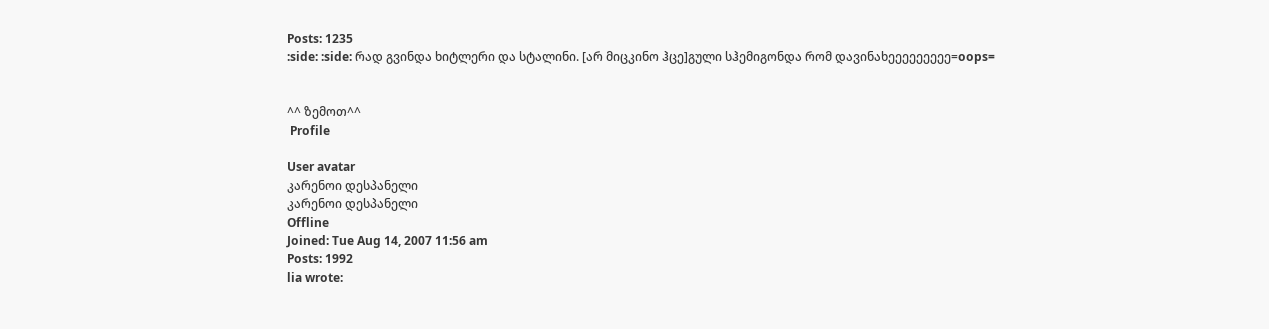Posts: 1235
:side: :side: რად გვინდა ხიტლერი და სტალინი. [არ მიცკინო ჰცე]გული სჰემიგონდა რომ დავინახეეეეეეეეე=oops=


^^ ზემოთ^^
 Profile

User avatar
კარენოი დესპანელი
კარენოი დესპანელი
Offline
Joined: Tue Aug 14, 2007 11:56 am
Posts: 1992
lia wrote: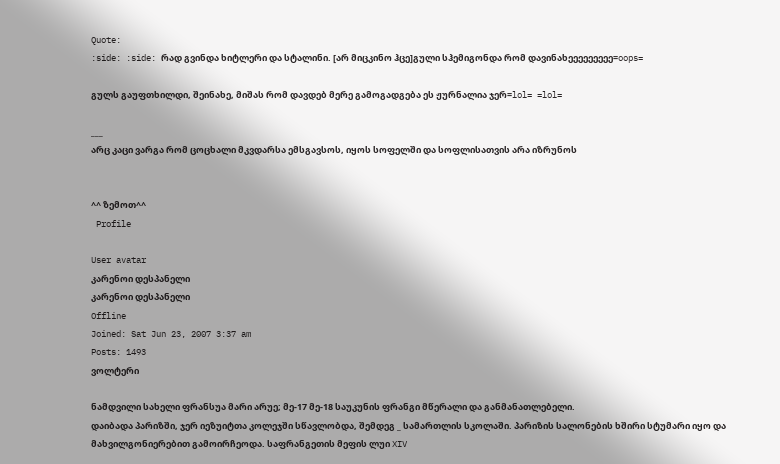Quote:
:side: :side: რად გვინდა ხიტლერი და სტალინი. [არ მიცკინო ჰცე]გული სჰემიგონდა რომ დავინახეეეეეეეეე=oops=

გულს გაუფთხილდი, შეინახე, მიშას რომ დავდებ მერე გამოგადგება ეს ჟურნალია ჯერ=lol= =lol=

___
არც კაცი ვარგა რომ ცოცხალი მკვდარსა ემსგავსოს, იყოს სოფელში და სოფლისათვის არა იზრუნოს


^^ ზემოთ^^
 Profile

User avatar
კარენოი დესპანელი
კარენოი დესპანელი
Offline
Joined: Sat Jun 23, 2007 3:37 am
Posts: 1493
ვოლტერი

ნამდვილი სახელი ფრანსუა მარი არუე; მე-17 მე-18 საუკუნის ფრანგი მწერალი და განმანათლებელი.
დაიბადა პარიზში, ჯერ იეზუიტთა კოლეჯში სწავლობდა, შემდეგ _ სამართლის სკოლაში. პარიზის სალონების ხშირი სტუმარი იყო და მახვილგონიერებით გამოირჩეოდა. საფრანგეთის მეფის ლუი XIV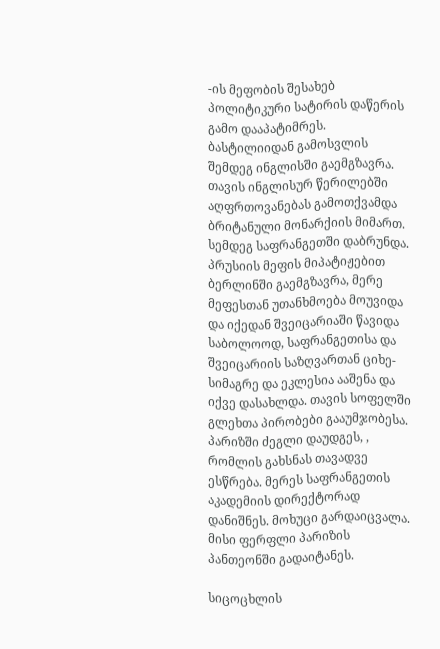-ის მეფობის შესახებ პოლიტიკური სატირის დაწერის გამო დააპატიმრეს. ბასტილიიდან გამოსვლის შემდეგ ინგლისში გაემგზავრა. თავის ინგლისურ წერილებში აღფრთოვანებას გამოთქვამდა ბრიტანული მონარქიის მიმართ. სემდეგ საფრანგეთში დაბრუნდა. პრუსიის მეფის მიპატიჟებით ბერლინში გაემგზავრა, მერე მეფესთან უთანხმოება მოუვიდა და იქედან შვეიცარიაში წავიდა საბოლოოდ, საფრანგეთისა და შვეიცარიის საზღვართან ციხე-სიმაგრე და ეკლესია ააშენა და იქვე დასახლდა. თავის სოფელში გლეხთა პირობები გააუმჯობესა. პარიზში ძეგლი დაუდგეს, , რომლის გახსნას თავადვე ესწრება. მერეს საფრანგეთის აკადემიის დირექტორად დანიშნეს. მოხუცი გარდაიცვალა. მისი ფერფლი პარიზის პანთეონში გადაიტანეს.

სიცოცხლის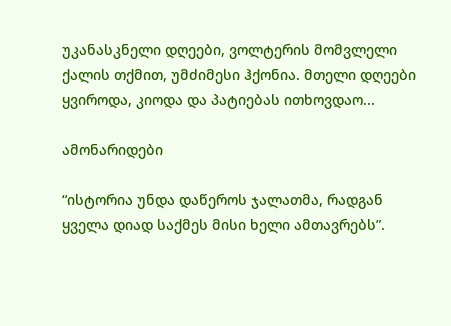უკანასკნელი დღეები, ვოლტერის მომვლელი ქალის თქმით, უმძიმესი ჰქონია. მთელი დღეები ყვიროდა, კიოდა და პატიებას ითხოვდაო...

ამონარიდები

“ისტორია უნდა დაწეროს ჯალათმა, რადგან ყველა დიად საქმეს მისი ხელი ამთავრებს”.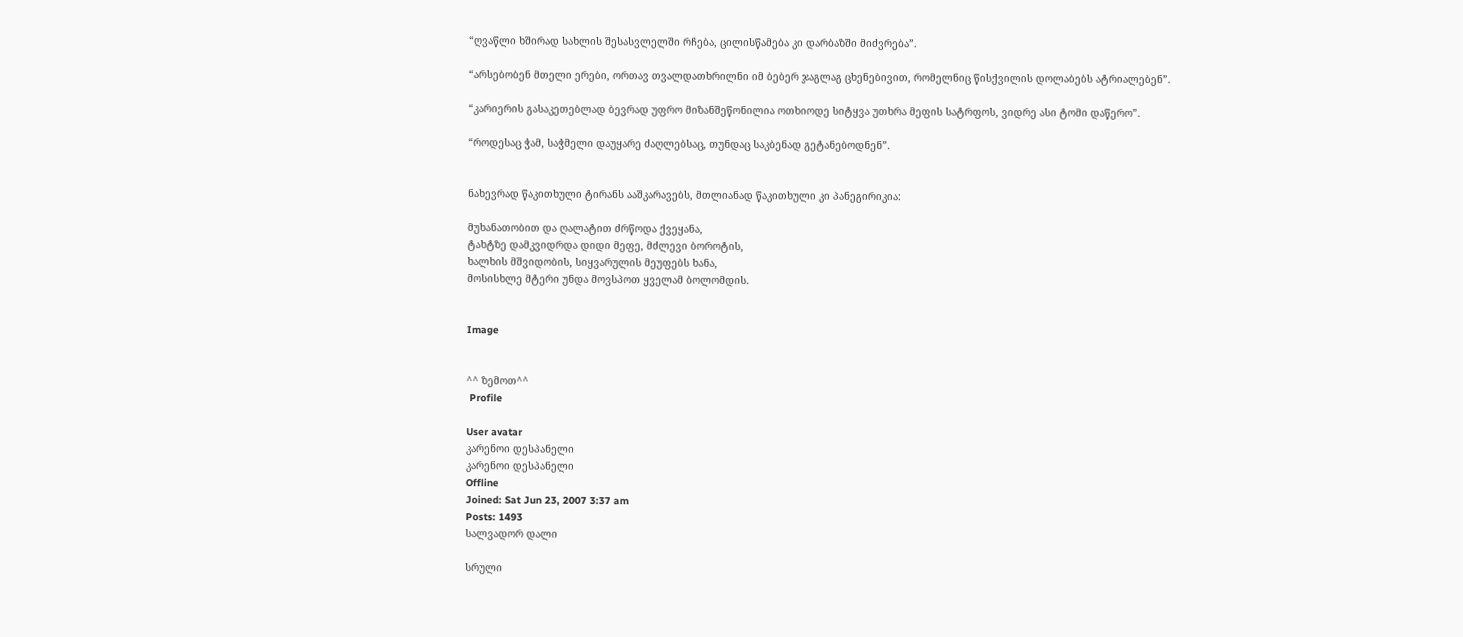“ღვაწლი ხშირად სახლის შესასვლელში რჩება, ცილისწამება კი დარბაზში მიძვრება”.

“არსებობენ მთელი ერები, ორთავ თვალდათხრილნი იმ ბებერ ჯაგლაგ ცხენებივით, რომელნიც წისქვილის დოლაბებს ატრიალებენ”.

“კარიერის გასაკეთებლად ბევრად უფრო მიზანშეწონილია ოთხიოდე სიტყვა უთხრა მეფის სატრფოს, ვიდრე ასი ტომი დაწერო”.

“როდესაც ჭამ, საჭმელი დაუყარე ძაღლებსაც, თუნდაც საკბენად გეტანებოდნენ”.


ნახევრად წაკითხული ტირანს ააშკარავებს, მთლიანად წაკითხული კი პანეგირიკია:

მუხანათობით და ღალატით ძრწოდა ქვეყანა,
ტახტზე დამკვიდრდა დიდი მეფე, მძლევი ბოროტის,
ხალხის მშვიდობის, სიყვარულის მეუფებს ხანა,
მოსისხლე მტერი უნდა მოვსპოთ ყველამ ბოლომდის.


Image


^^ ზემოთ^^
 Profile

User avatar
კარენოი დესპანელი
კარენოი დესპანელი
Offline
Joined: Sat Jun 23, 2007 3:37 am
Posts: 1493
სალვადორ დალი

სრული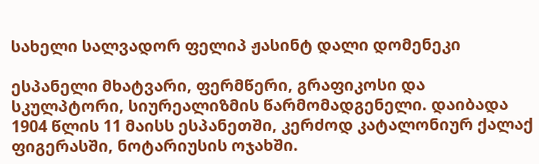სახელი სალვადორ ფელიპ ჟასინტ დალი დომენეკი

ესპანელი მხატვარი, ფერმწერი, გრაფიკოსი და სკულპტორი, სიურეალიზმის წარმომადგენელი. დაიბადა 1904 წლის 11 მაისს ესპანეთში, კერძოდ კატალონიურ ქალაქ ფიგერასში, ნოტარიუსის ოჯახში.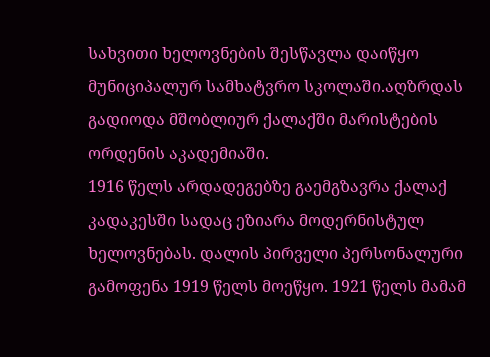სახვითი ხელოვნების შესწავლა დაიწყო მუნიციპალურ სამხატვრო სკოლაში.აღზრდას გადიოდა მშობლიურ ქალაქში მარისტების ორდენის აკადემიაში.
1916 წელს არდადეგებზე გაემგზავრა ქალაქ კადაკესში სადაც ეზიარა მოდერნისტულ ხელოვნებას. დალის პირველი პერსონალური გამოფენა 1919 წელს მოეწყო. 1921 წელს მამამ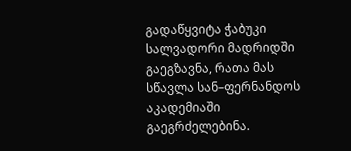გადაწყვიტა ჭაბუკი სალვადორი მადრიდში გაეგზავნა, რათა მას სწავლა სან–ფერნანდოს აკადემიაში გაეგრძელებინა.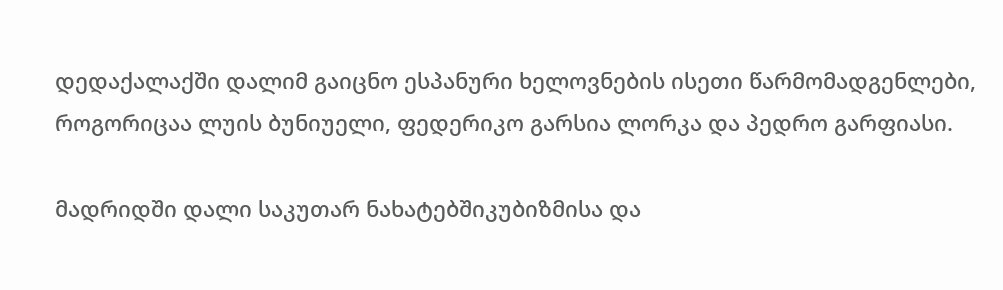დედაქალაქში დალიმ გაიცნო ესპანური ხელოვნების ისეთი წარმომადგენლები, როგორიცაა ლუის ბუნიუელი, ფედერიკო გარსია ლორკა და პედრო გარფიასი.

მადრიდში დალი საკუთარ ნახატებშიკუბიზმისა და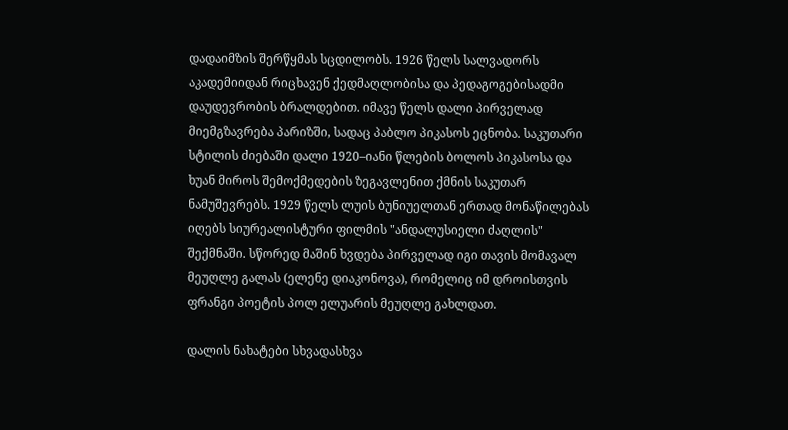დადაიმზის შერწყმას სცდილობს. 1926 წელს სალვადორს აკადემიიდან რიცხავენ ქედმაღლობისა და პედაგოგებისადმი დაუდევრობის ბრალდებით. იმავე წელს დალი პირველად მიემგზავრება პარიზში, სადაც პაბლო პიკასოს ეცნობა. საკუთარი სტილის ძიებაში დალი 1920–იანი წლების ბოლოს პიკასოსა და ხუან მიროს შემოქმედების ზეგავლენით ქმნის საკუთარ ნამუშევრებს. 1929 წელს ლუის ბუნიუელთან ერთად მონაწილებას იღებს სიურეალისტური ფილმის "ანდალუსიელი ძაღლის" შექმნაში. სწორედ მაშინ ხვდება პირველად იგი თავის მომავალ მეუღლე გალას (ელენე დიაკონოვა), რომელიც იმ დროისთვის ფრანგი პოეტის პოლ ელუარის მეუღლე გახლდათ.

დალის ნახატები სხვადასხვა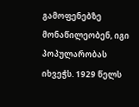გამოფენებზე მონაწილეობენ, იგი პოპულარობას იხვეჭს. 1929 წელს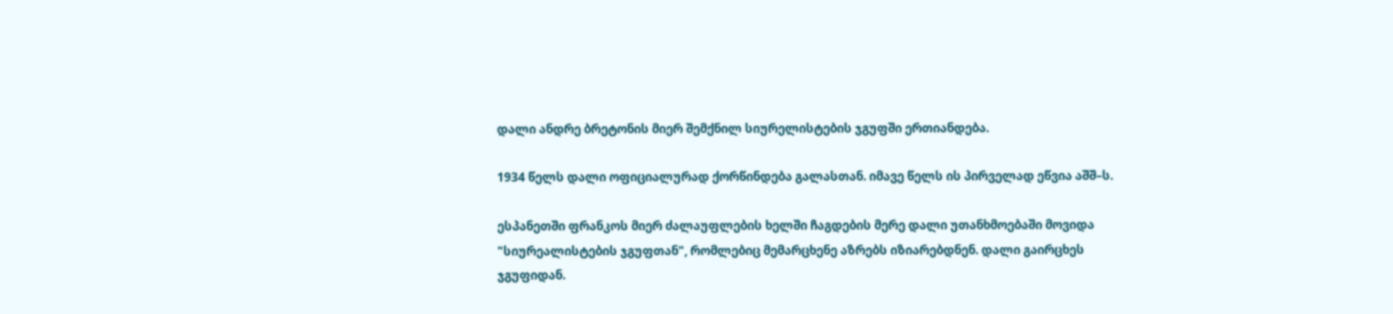დალი ანდრე ბრეტონის მიერ შემქნილ სიურელისტების ჯგუფში ერთიანდება.

1934 წელს დალი ოფიციალურად ქორწინდება გალასთან. იმავე წელს ის პირველად ეწვია აშშ–ს.

ესპანეთში ფრანკოს მიერ ძალაუფლების ხელში ჩაგდების მერე დალი უთანხმოებაში მოვიდა "სიურეალისტების ჯგუფთან", რომლებიც მემარცხენე აზრებს იზიარებდნენ. დალი გაირცხეს ჯგუფიდან.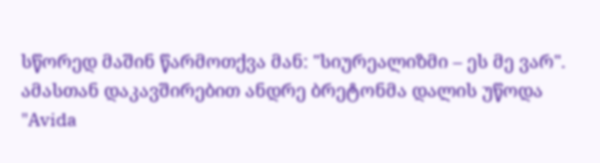სწორედ მაშინ წარმოთქვა მან: "სიურეალიზმი – ეს მე ვარ". ამასთან დაკავშირებით ანდრე ბრეტონმა დალის უწოდა "Avida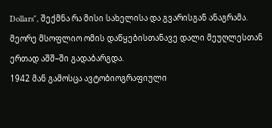Dollars", შექმნა რა მისი სახელისა და გვარისგან ანაგრამა.
მეორე მსოფლიო ომის დაწყებისთანავე დალი მეუღლესთან ერთად აშშ–ში გადაბარგდა.
1942 მან გამოსცა ავტობიოგრაფიული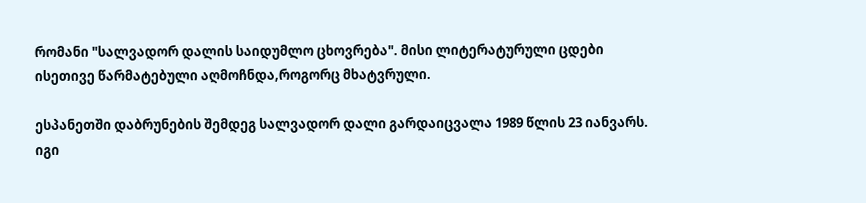რომანი "სალვადორ დალის საიდუმლო ცხოვრება". მისი ლიტერატურული ცდები ისეთივე წარმატებული აღმოჩნდა,როგორც მხატვრული.

ესპანეთში დაბრუნების შემდეგ სალვადორ დალი გარდაიცვალა 1989 წლის 23 იანვარს. იგი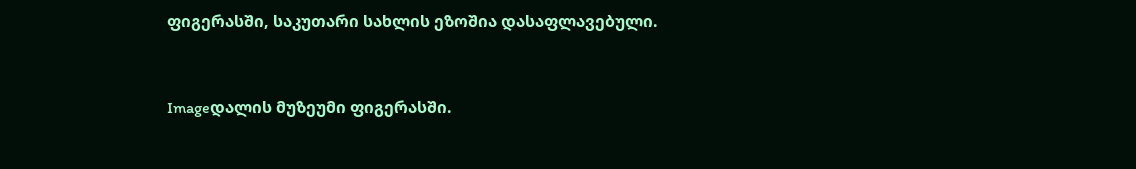ფიგერასში, საკუთარი სახლის ეზოშია დასაფლავებული.



Imageდალის მუზეუმი ფიგერასში.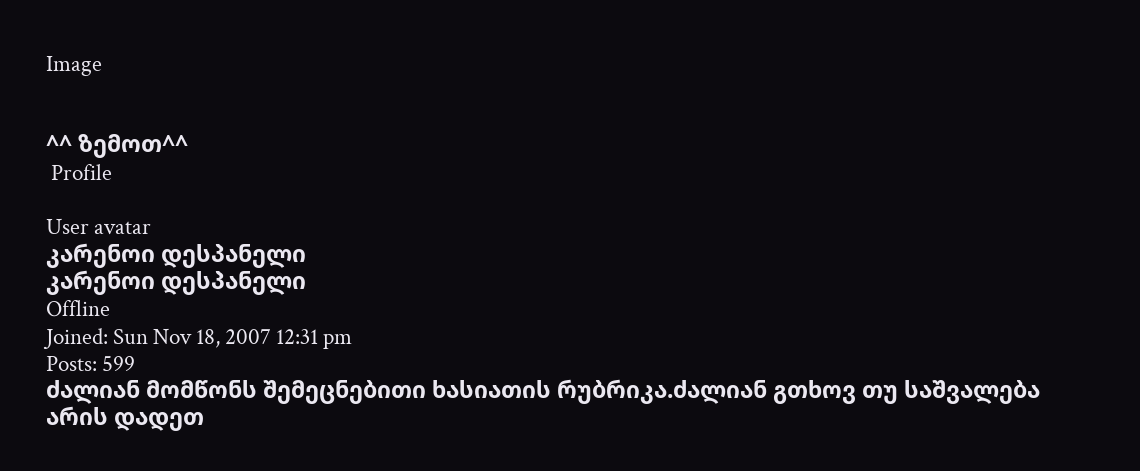Image


^^ ზემოთ^^
 Profile

User avatar
კარენოი დესპანელი
კარენოი დესპანელი
Offline
Joined: Sun Nov 18, 2007 12:31 pm
Posts: 599
ძალიან მომწონს შემეცნებითი ხასიათის რუბრიკა.ძალიან გთხოვ თუ საშვალება არის დადეთ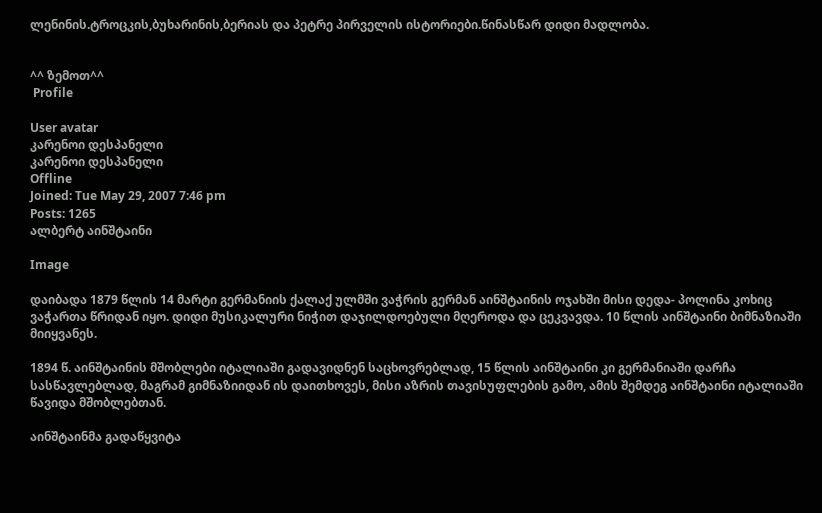ლენინის.ტროცკის,ბუხარინის,ბერიას და პეტრე პირველის ისტორიები.წინასწარ დიდი მადლობა.


^^ ზემოთ^^
 Profile

User avatar
კარენოი დესპანელი
კარენოი დესპანელი
Offline
Joined: Tue May 29, 2007 7:46 pm
Posts: 1265
ალბერტ აინშტაინი

Image

დაიბადა 1879 წლის 14 მარტი გერმანიის ქალაქ ულმში ვაჭრის გერმან აინშტაინის ოჯახში მისი დედა- პოლინა კოხიც ვაჭართა წრიდან იყო. დიდი მუსიკალური ნიჭით დაჯილდოებული მღეროდა და ცეკვავდა. 10 წლის აინშტაინი ბიმნაზიაში მიიყვანეს.

1894 წ. აინშტაინის მშობლები იტალიაში გადავიდნენ საცხოვრებლად, 15 წლის აინშტაინი კი გერმანიაში დარჩა სასწავლებლად, მაგრამ გიმნაზიიდან ის დაითხოვეს, მისი აზრის თავისუფლების გამო, ამის შემდეგ აინშტაინი იტალიაში წავიდა მშობლებთან.

აინშტაინმა გადაწყვიტა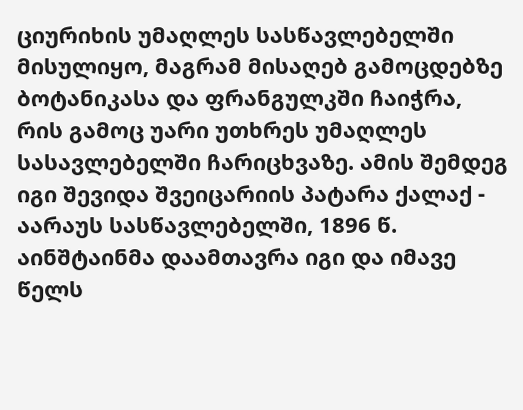ციურიხის უმაღლეს სასწავლებელში მისულიყო, მაგრამ მისაღებ გამოცდებზე ბოტანიკასა და ფრანგულკში ჩაიჭრა, რის გამოც უარი უთხრეს უმაღლეს სასავლებელში ჩარიცხვაზე. ამის შემდეგ იგი შევიდა შვეიცარიის პატარა ქალაქ - აარაუს სასწავლებელში, 1896 წ. აინშტაინმა დაამთავრა იგი და იმავე წელს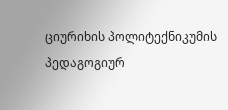ციურიხის პოლიტექნიკუმის პედაგოგიურ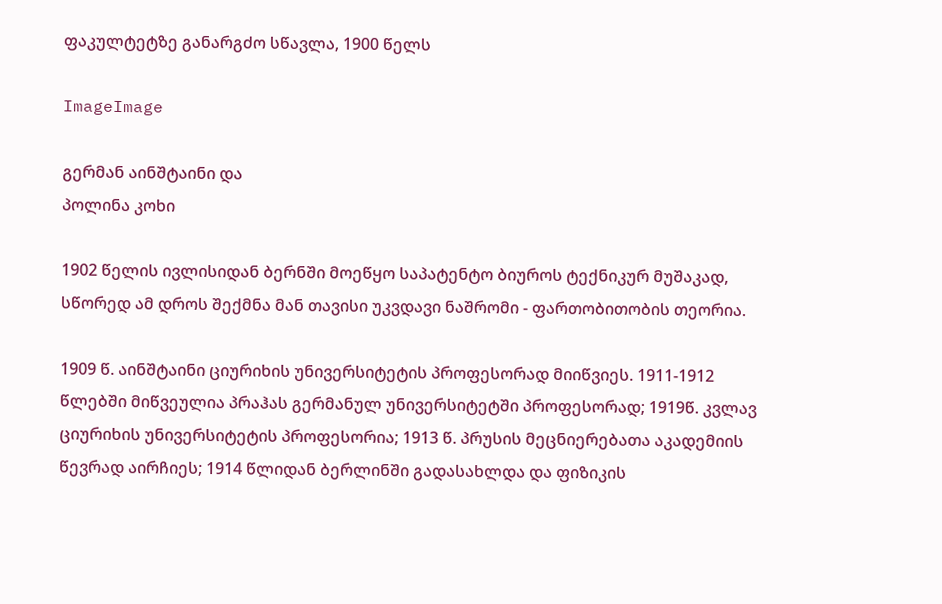ფაკულტეტზე განარგძო სწავლა, 1900 წელს

ImageImage

გერმან აინშტაინი და
პოლინა კოხი

1902 წელის ივლისიდან ბერნში მოეწყო საპატენტო ბიუროს ტექნიკურ მუშაკად, სწორედ ამ დროს შექმნა მან თავისი უკვდავი ნაშრომი - ფართობითობის თეორია.

1909 წ. აინშტაინი ციურიხის უნივერსიტეტის პროფესორად მიიწვიეს. 1911-1912 წლებში მიწვეულია პრაჰას გერმანულ უნივერსიტეტში პროფესორად; 1919წ. კვლავ ციურიხის უნივერსიტეტის პროფესორია; 1913 წ. პრუსის მეცნიერებათა აკადემიის წევრად აირჩიეს; 1914 წლიდან ბერლინში გადასახლდა და ფიზიკის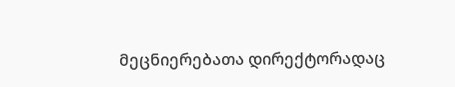მეცნიერებათა დირექტორადაც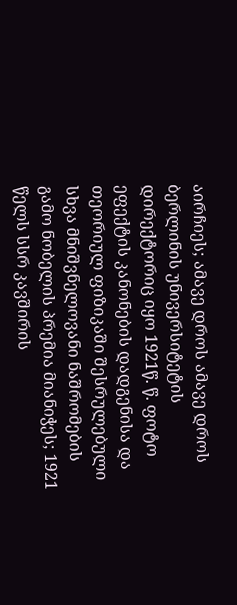აირჩიეს; ამავე დროს ამავე დროს ბერლინის უნივერსიტეტის დირექტორიც იყო 1921წ. წ. ფოტო ეფექტის კანონების დადგენისა და თეორიულ ფიზიკაში შესრულებული სხვა მნიშვნელოვანი ნაშრომების გამო ნობელის პრემია მიანიჭეს; 1921 წელს სსრ კავშირის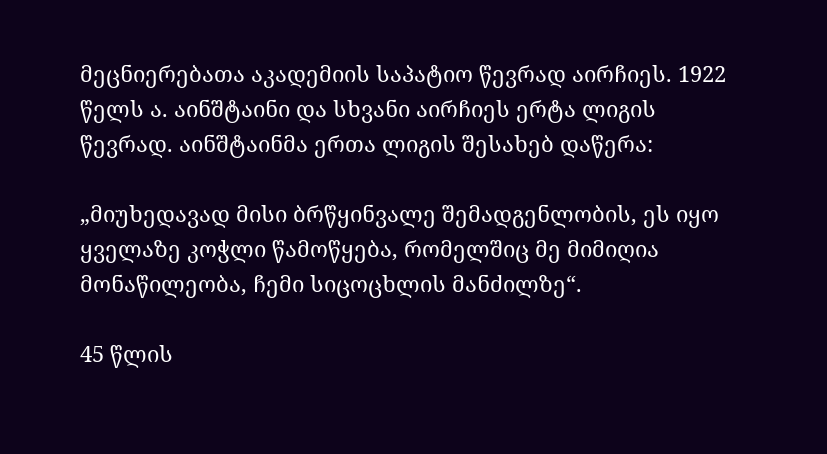მეცნიერებათა აკადემიის საპატიო წევრად აირჩიეს. 1922 წელს ა. აინშტაინი და სხვანი აირჩიეს ერტა ლიგის წევრად. აინშტაინმა ერთა ლიგის შესახებ დაწერა:

„მიუხედავად მისი ბრწყინვალე შემადგენლობის, ეს იყო ყველაზე კოჭლი წამოწყება, რომელშიც მე მიმიღია მონაწილეობა, ჩემი სიცოცხლის მანძილზე“.

45 წლის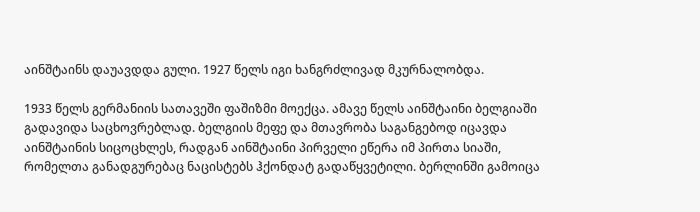აინშტაინს დაუავდდა გული. 1927 წელს იგი ხანგრძლივად მკურნალობდა.

1933 წელს გერმანიის სათავეში ფაშიზმი მოექცა. ამავე წელს აინშტაინი ბელგიაში გადავიდა საცხოვრებლად. ბელგიის მეფე და მთავრობა საგანგებოდ იცავდა აინშტაინის სიცოცხლეს, რადგან აინშტაინი პირველი ეწერა იმ პირთა სიაში, რომელთა განადგურებაც ნაცისტებს ჰქონდატ გადაწყვეტილი. ბერლინში გამოიცა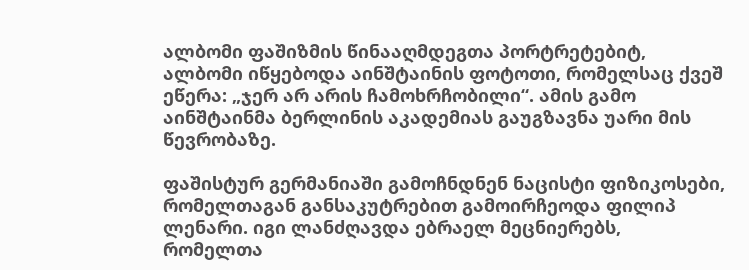ალბომი ფაშიზმის წინააღმდეგთა პორტრეტებიტ, ალბომი იწყებოდა აინშტაინის ფოტოთი, რომელსაც ქვეშ ეწერა: „ჯერ არ არის ჩამოხრჩობილი“. ამის გამო აინშტაინმა ბერლინის აკადემიას გაუგზავნა უარი მის წევრობაზე.

ფაშისტურ გერმანიაში გამოჩნდნენ ნაცისტი ფიზიკოსები, რომელთაგან განსაკუტრებით გამოირჩეოდა ფილიპ ლენარი. იგი ლანძღავდა ებრაელ მეცნიერებს, რომელთა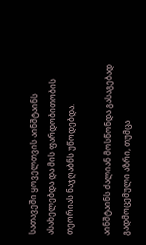სათავეში ყოველთვის აინშტაინს ასახელებდა და მის ფარდობითობის თეორიას ნაჯღაბნს უწოდებდა.

აინშტაინს ძალიან მოსწონდა გასაგებად გადმოცემული აზრი, თუმცა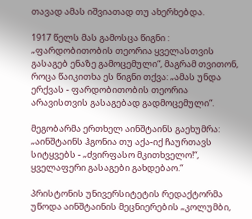თავად ამას იშვიათად თუ ახერხებდა.

1917 წელს მას გამოსცა წიგნი : „ფარდობითობის თეორია ყველასთვის გასაგებ ენაზე გამოცემული“, მაგრამ თვითონ, როცა წაიკითხა ეს წიგნი თქვა: „ამას უნდა ერქვას - ფარდობითობის თეორია არავისთვის გასაგებად გადმოცემული“.

მეგობარმა ერთხელ აინშტაინს გაეხუმრა: „აინშტაინს ჰგონია თუ აქა-იქ ჩაურთავს სიტყვებს - „ძვირფასო მკითხველო!“, ყველაფერი გასაგები გახდებაო.“

პრისტონის უნივერსიტეტის რედაქტორმა უწოდა აინშტაინის მეცნიერების „კოლუმბი,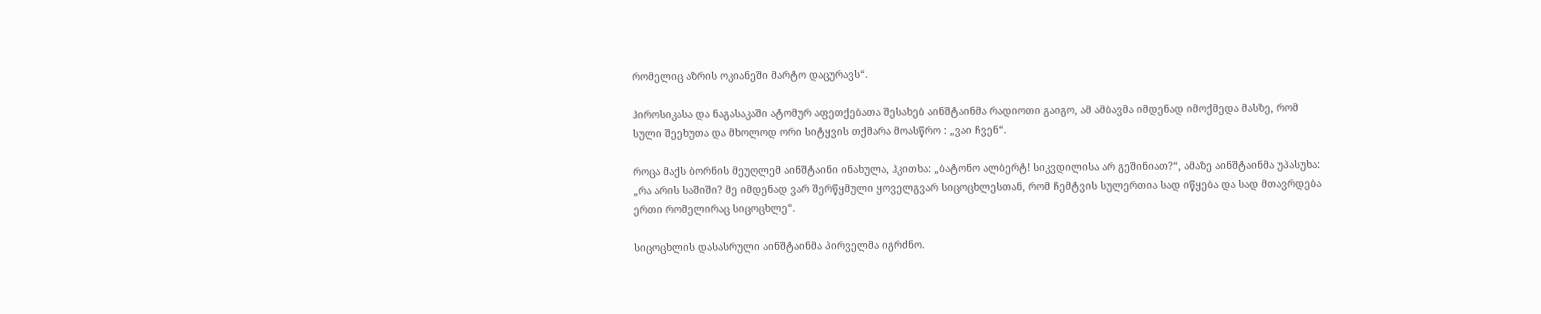რომელიც აზრის ოკიანეში მარტო დაცურავს“.

ჰიროსიკასა და ნაგასაკაში ატომურ აფეთქებათა შესახებ აინშტაინმა რადიოთი გაიგო, ამ ამბავმა იმდენად იმოქმედა მასზე, რომ სული შეეხუთა და მხოლოდ ორი სიტყვის თქმარა მოასწრო : „ვაი ჩვენ“.

როცა მაქს ბორნის მეუღლემ აინშტაინი ინახულა, ჰკითხა: „ბატონო ალბერტ! სიკვდილისა არ გეშინიათ?“, ამაზე აინშტაინმა უპასუხა: „რა არის საშიში? მე იმდენად ვარ შერწყმული ყოველგვარ სიცოცხლესთან, რომ ჩემტვის სულერთია სად იწყება და სად მთავრდება ერთი რომელირაც სიცოცხლე“.

სიცოცხლის დასასრული აინშტაინმა პირველმა იგრძნო.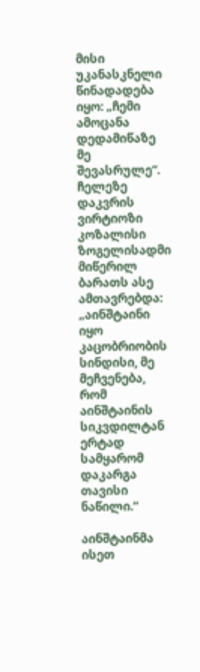მისი უკანასკნელი წინადადება იყო: „ჩემი ამოცანა დედამიწაზე მე შევასრულე“. ჩელეზე დაკვრის ვირტიოზი კოზალისი ზოგელისადმი მიწერილ ბარათს ასე ამთავრებდა: „აინშტაინი იყო კაცობრიობის სინდისი, მე მეჩვენება, რომ აინშტაინის სიკვდილტან ერტად სამყარომ დაკარგა თავისი ნაწილი.“

აინშტაინმა ისეთ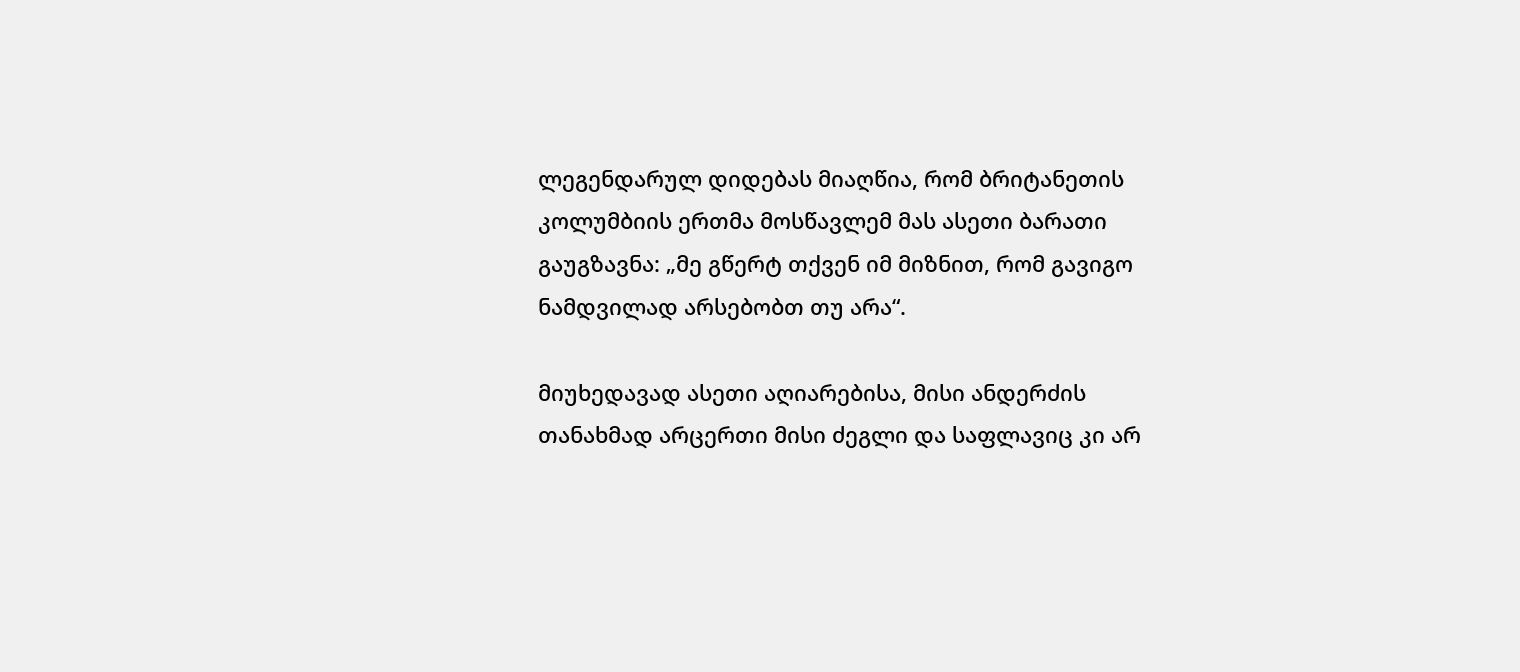ლეგენდარულ დიდებას მიაღწია, რომ ბრიტანეთის კოლუმბიის ერთმა მოსწავლემ მას ასეთი ბარათი გაუგზავნა: „მე გწერტ თქვენ იმ მიზნით, რომ გავიგო ნამდვილად არსებობთ თუ არა“.

მიუხედავად ასეთი აღიარებისა, მისი ანდერძის თანახმად არცერთი მისი ძეგლი და საფლავიც კი არ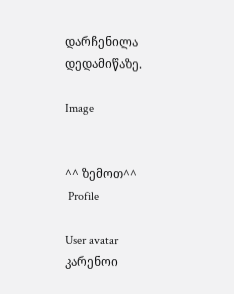დარჩენილა დედამიწაზე.

Image


^^ ზემოთ^^
 Profile

User avatar
კარენოი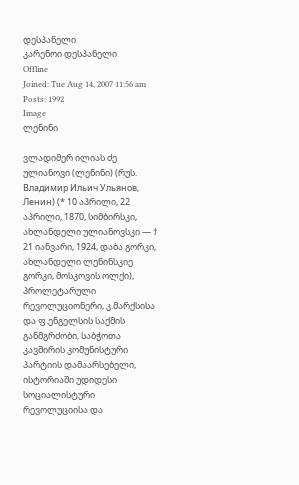დესპანელი
კარენოი დესპანელი
Offline
Joined: Tue Aug 14, 2007 11:56 am
Posts: 1992
Image
ლენინი

ვლადიმერ ილიას ძე ულიანოვი (ლენინი) (რუს. Владимир Ильич Ульянов, Ленин) (* 10 აპრილი, 22 აპრილი, 1870, სიმბირსკი, ახლანდელი ულიანოვსკი ― † 21 იანვარი, 1924, დაბა გორკი, ახლანდელი ლენინსკიე გორკი, მოსკოვის ოლქი), პროლეტარული რევოლუციონერი, კ.მარქსისა და ფ.ენგელსის საქმის განმგრძობი, საბჭოთა კავშირის კომუნისტური პარტიის დამაარსებელი, ისტორიაში უდიდესი სოციალისტური რევოლუციისა და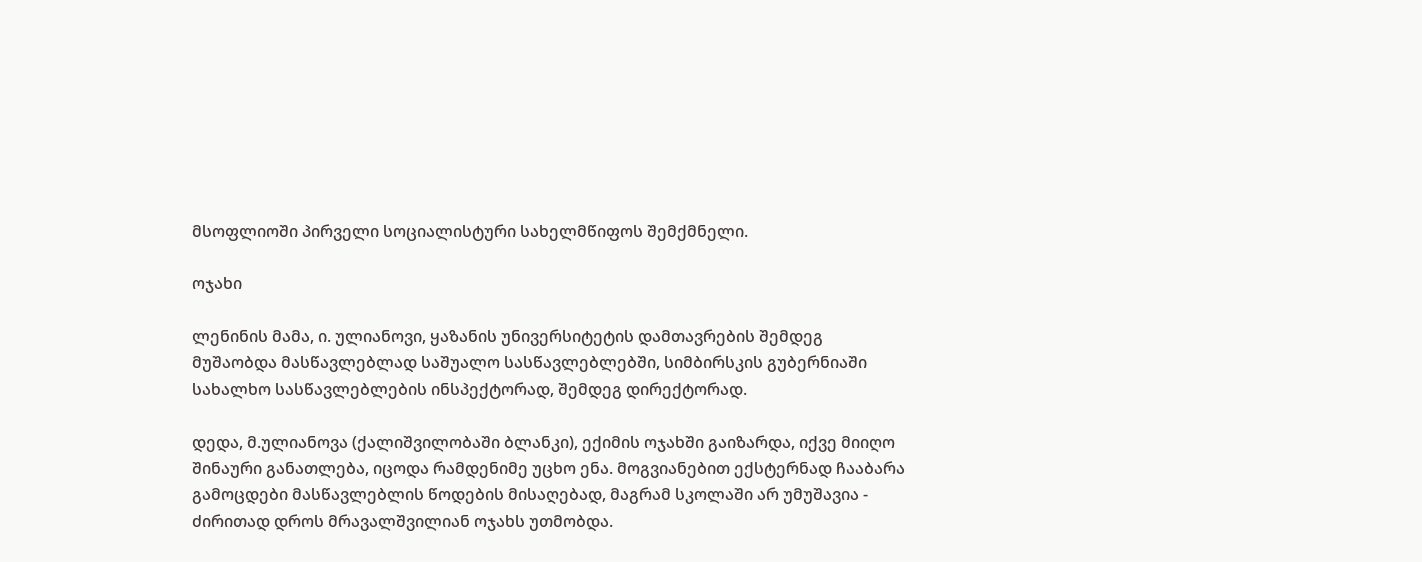მსოფლიოში პირველი სოციალისტური სახელმწიფოს შემქმნელი.

ოჯახი

ლენინის მამა, ი. ულიანოვი, ყაზანის უნივერსიტეტის დამთავრების შემდეგ მუშაობდა მასწავლებლად საშუალო სასწავლებლებში, სიმბირსკის გუბერნიაში სახალხო სასწავლებლების ინსპექტორად, შემდეგ დირექტორად.

დედა, მ.ულიანოვა (ქალიშვილობაში ბლანკი), ექიმის ოჯახში გაიზარდა, იქვე მიიღო შინაური განათლება, იცოდა რამდენიმე უცხო ენა. მოგვიანებით ექსტერნად ჩააბარა გამოცდები მასწავლებლის წოდების მისაღებად, მაგრამ სკოლაში არ უმუშავია - ძირითად დროს მრავალშვილიან ოჯახს უთმობდა.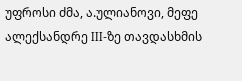უფროსი ძმა, ა.ულიანოვი, მეფე ალექსანდრე III-ზე თავდასხმის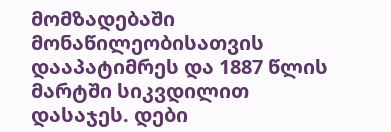მომზადებაში მონაწილეობისათვის დააპატიმრეს და 1887 წლის მარტში სიკვდილით დასაჯეს. დები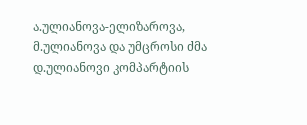ა.ულიანოვა-ელიზაროვა, მ.ულიანოვა და უმცროსი ძმა დ.ულიანოვი კომპარტიის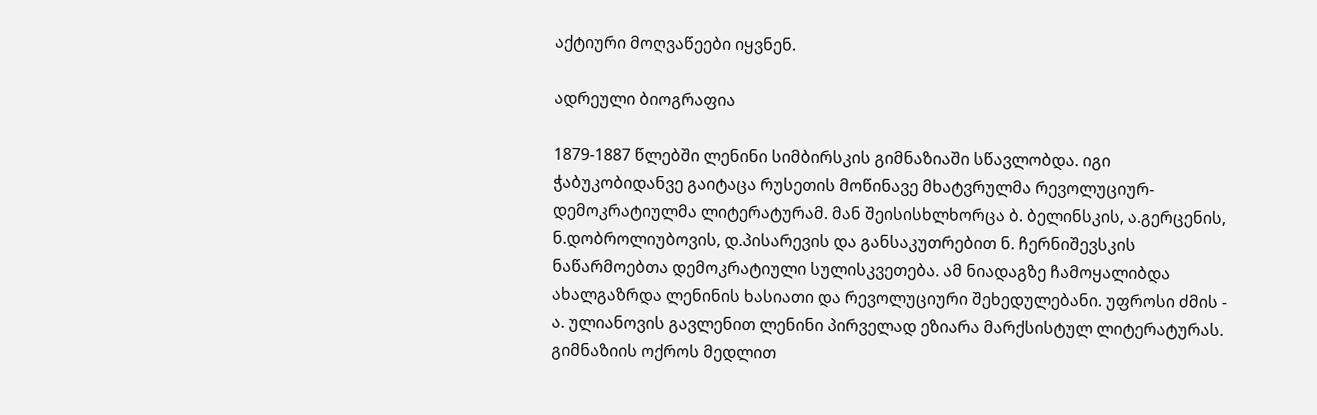აქტიური მოღვაწეები იყვნენ.

ადრეული ბიოგრაფია

1879-1887 წლებში ლენინი სიმბირსკის გიმნაზიაში სწავლობდა. იგი ჭაბუკობიდანვე გაიტაცა რუსეთის მოწინავე მხატვრულმა რევოლუციურ-დემოკრატიულმა ლიტერატურამ. მან შეისისხლხორცა ბ. ბელინსკის, ა.გერცენის, ნ.დობროლიუბოვის, დ.პისარევის და განსაკუთრებით ნ. ჩერნიშევსკის ნაწარმოებთა დემოკრატიული სულისკვეთება. ამ ნიადაგზე ჩამოყალიბდა ახალგაზრდა ლენინის ხასიათი და რევოლუციური შეხედულებანი. უფროსი ძმის - ა. ულიანოვის გავლენით ლენინი პირველად ეზიარა მარქსისტულ ლიტერატურას. გიმნაზიის ოქროს მედლით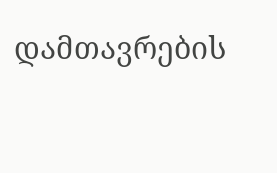დამთავრების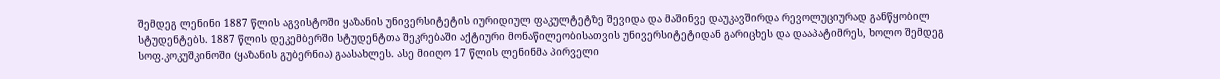შემდეგ ლენინი 1887 წლის აგვისტოში ყაზანის უნივერსიტეტის იურიდიულ ფაკულტეტზე შევიდა და მაშინვე დაუკავშირდა რევოლუციურად განწყობილ სტუდენტებს. 1887 წლის დეკემბერში სტუდენტთა შეკრებაში აქტიური მონაწილეობისათვის უნივერსიტეტიდან გარიცხეს და დააპატიმრეს, ხოლო შემდეგ სოფ.კოკუშკინოში (ყაზანის გუბერნია) გაასახლეს. ასე მიიღო 17 წლის ლენინმა პირველი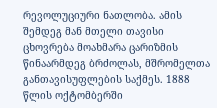რევოლუციური ნათლობა. ამის შემდეგ მან მთელი თავისი ცხოვრება მოახმარა ცარიზმის წინაარმდეგ ბრძოლას, მშრომელთა განთავისუფლების საქმეს. 1888 წლის ოქტომბერში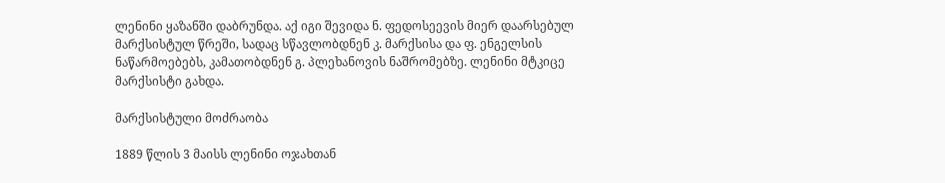ლენინი ყაზანში დაბრუნდა. აქ იგი შევიდა ნ. ფედოსეევის მიერ დაარსებულ მარქსისტულ წრეში, სადაც სწავლობდნენ კ. მარქსისა და ფ. ენგელსის ნაწარმოებებს, კამათობდნენ გ. პლეხანოვის ნაშრომებზე. ლენინი მტკიცე მარქსისტი გახდა.

მარქსისტული მოძრაობა

1889 წლის 3 მაისს ლენინი ოჯახთან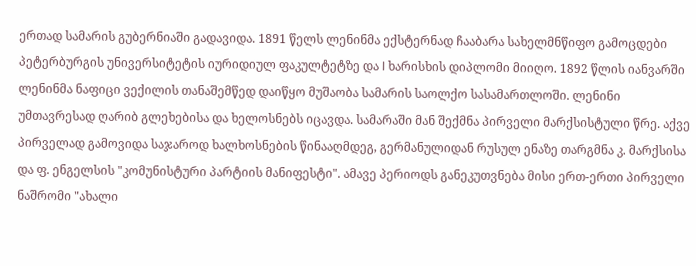ერთად სამარის გუბერნიაში გადავიდა. 1891 წელს ლენინმა ექსტერნად ჩააბარა სახელმნწიფო გამოცდები პეტერბურგის უნივერსიტეტის იურიდიულ ფაკულტეტზე და I ხარისხის დიპლომი მიიღო. 1892 წლის იანვარში ლენინმა ნაფიცი ვექილის თანაშემწედ დაიწყო მუშაობა სამარის საოლქო სასამართლოში. ლენინი უმთავრესად ღარიბ გლეხებისა და ხელოსნებს იცავდა. სამარაში მან შექმნა პირველი მარქსისტული წრე. აქვე პირველად გამოვიდა საჯაროდ ხალხოსნების წინააღმდეგ, გერმანულიდან რუსულ ენაზე თარგმნა კ. მარქსისა და ფ. ენგელსის "კომუნისტური პარტიის მანიფესტი". ამავე პერიოდს განეკუთვნება მისი ერთ-ერთი პირველი ნაშრომი "ახალი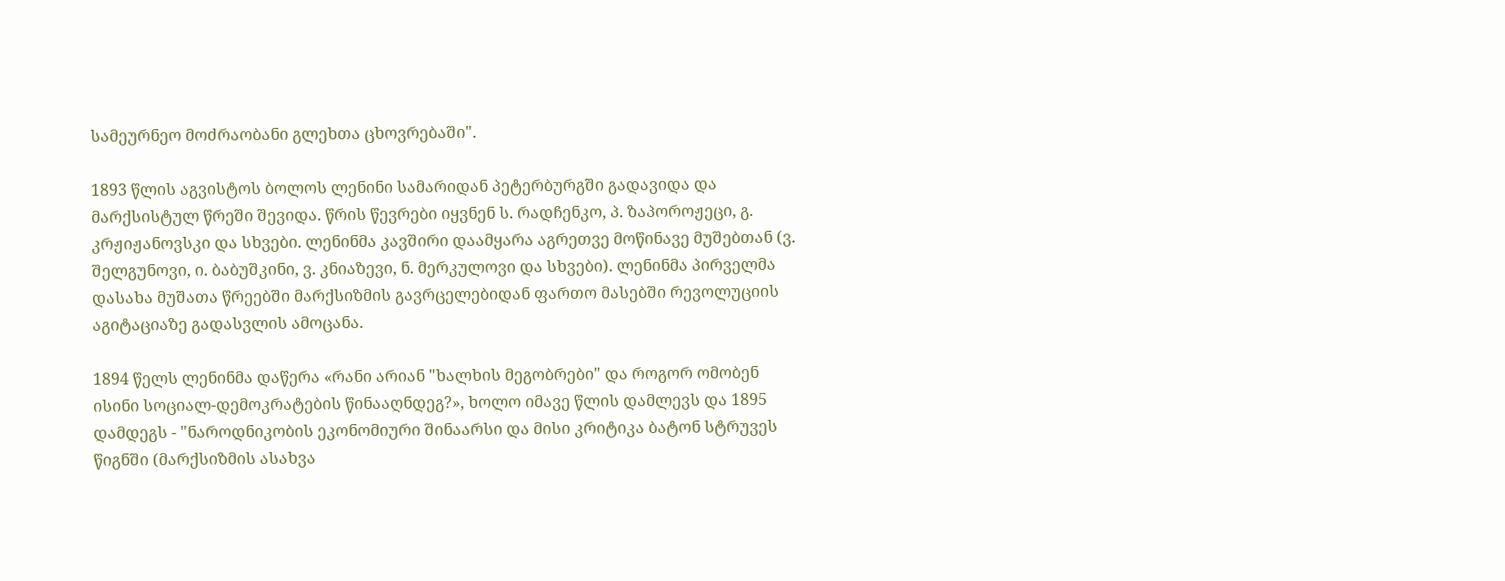სამეურნეო მოძრაობანი გლეხთა ცხოვრებაში".

1893 წლის აგვისტოს ბოლოს ლენინი სამარიდან პეტერბურგში გადავიდა და მარქსისტულ წრეში შევიდა. წრის წევრები იყვნენ ს. რადჩენკო, პ. ზაპოროჟეცი, გ. კრჟიჟანოვსკი და სხვები. ლენინმა კავშირი დაამყარა აგრეთვე მოწინავე მუშებთან (ვ. შელგუნოვი, ი. ბაბუშკინი, ვ. კნიაზევი, ნ. მერკულოვი და სხვები). ლენინმა პირველმა დასახა მუშათა წრეებში მარქსიზმის გავრცელებიდან ფართო მასებში რევოლუციის აგიტაციაზე გადასვლის ამოცანა.

1894 წელს ლენინმა დაწერა «რანი არიან "ხალხის მეგობრები" და როგორ ომობენ ისინი სოციალ-დემოკრატების წინააღნდეგ?», ხოლო იმავე წლის დამლევს და 1895 დამდეგს - "ნაროდნიკობის ეკონომიური შინაარსი და მისი კრიტიკა ბატონ სტრუვეს წიგნში (მარქსიზმის ასახვა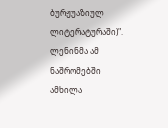ბურჟუაზიულ ლიტერატურაში)". ლენინმა ამ ნაშრომებში ამხილა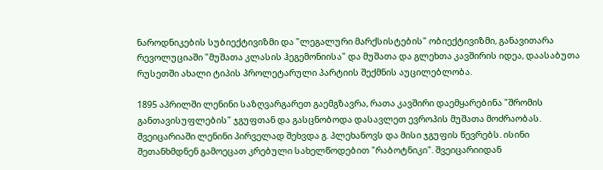ნაროდნიკების სუბიექტივიზმი და "ლეგალური მარქსისტების" ობიექტივიზმი, განავითარა რევოლუციაში "მუშათა კლასის ჰეგემონიისა" და მუშათა და გლეხთა კავშირის იდეა, დაასაბუთა რუსეთში ახალი ტიპის პროლეტარული პარტიის შექმნის აუცილებლობა.

1895 აპრილში ლენინი საზღვარგარეთ გაემგზავრა, რათა კავშირი დაემყარებინა "შრომის განთავისუფლების" ჯგუფთან და გასცნობოდა დასავლეთ ევროპის მუშათა მოძრაობას. შვეიცარიაში ლენინი პირველად შეხვდა გ. პლეხანოვს და მისი ჯგუფის წევრებს. ისინი შეთანხმდნენ გამოეცათ კრებული სახელწოდებით "რაბოტნიკი". შვეიცარიიდან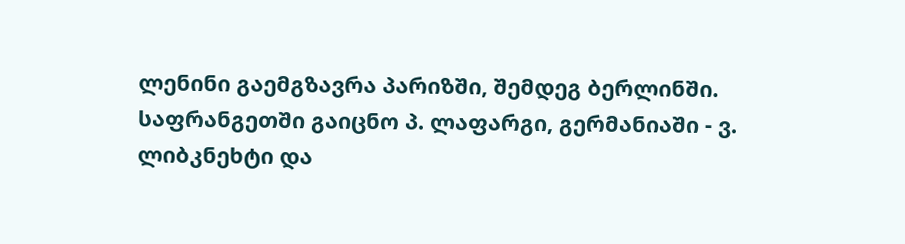ლენინი გაემგზავრა პარიზში, შემდეგ ბერლინში. საფრანგეთში გაიცნო პ. ლაფარგი, გერმანიაში - ვ. ლიბკნეხტი და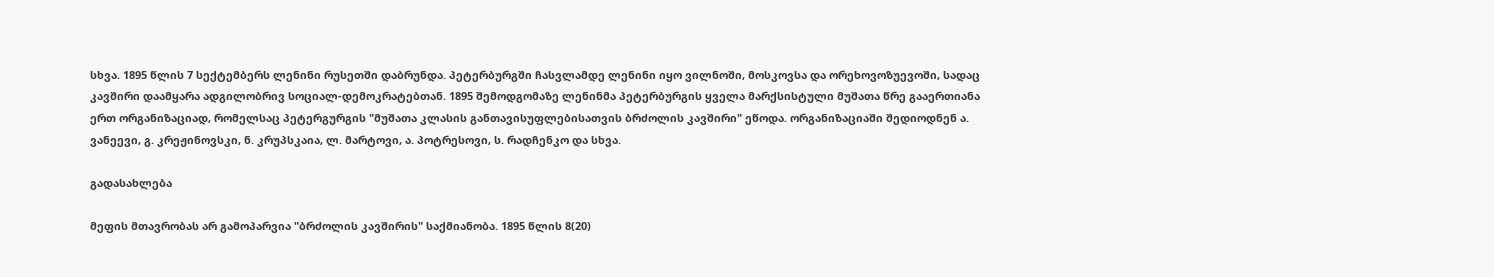სხვა. 1895 წლის 7 სექტემბერს ლენინი რუსეთში დაბრუნდა. პეტერბურგში ჩასვლამდე ლენინი იყო ვილნოში, მოსკოვსა და ორეხოვოზუევოში, სადაც კავშირი დაამყარა ადგილობრივ სოციალ-დემოკრატებთან. 1895 შემოდგომაზე ლენინმა პეტერბურგის ყველა მარქსისტული მუშათა წრე გააერთიანა ერთ ორგანიზაციად, რომელსაც პეტერგურგის "მუშათა კლასის განთავისუფლებისათვის ბრძოლის კავშირი" ეწოდა. ორგანიზაციაში შედიოდნენ ა. ვანეევი, გ. კრეჟინოვსკი, ნ. კრუპსკაია, ლ. მარტოვი, ა. პოტრესოვი, ს. რადჩენკო და სხვა.

გადასახლება

მეფის მთავრობას არ გამოპარვია "ბრძოლის კავშირის" საქმიანობა. 1895 წლის 8(20)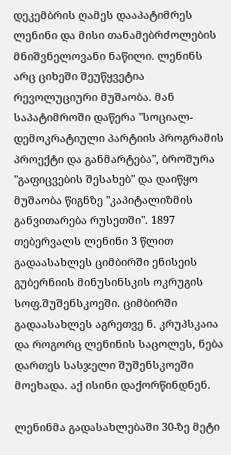დეკემბრის ღამეს დააპატიმრეს ლენინი და მისი თანამებრძოლების მნიშვნელოვანი ნაწილი. ლენინს არც ციხეში შეუწყვეტია რევოლუციური მუშაობა. მან საპატიმროში დაწერა "სოციალ-დემოკრატიული პარტიის პროგრამის პროექტი და განმარტება", ბროშურა "გაფიცვების შესახებ" და დაიწყო მუშაობა წიგნზე "კაპიტალიზმის განვითარება რუსეთში". 1897 თებერვალს ლენინი 3 წლით გადაასახლეს ციმბირში ენისეის გუბერნიის მინუსინსკის ოკრუგის სოფ.შუშენსკოეში. ციმბირში გადაასახლეს აგრეთვე ნ. კრუპსკაია და როგორც ლენინის საცოლეს, ნება დართეს სასჯელი შუშენსკოეში მოეხადა. აქ ისინი დაქორწინდნენ.

ლენინმა გადასახლებაში 30-ზე მეტი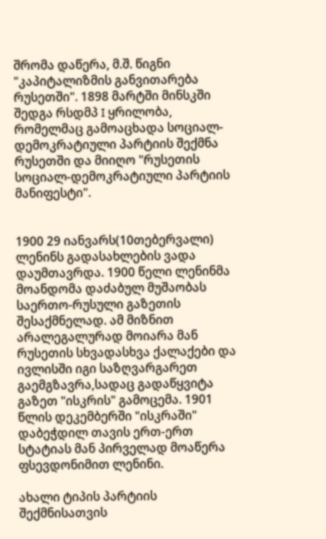შრომა დაწერა, მ.შ. წიგნი "კაპიტალიზმის განვითარება რუსეთში". 1898 მარტში მინსკში შედგა რსდმპ I ყრილობა, რომელმაც გამოაცხადა სოციალ-დემოკრატიული პარტიის შექმნა რუსეთში და მიიღო "რუსეთის სოციალ-დემოკრატიული პარტიის მანიფესტი".


1900 29 იანვარს(10თებერვალი) ლენინს გადასახლების ვადა დაუმთავრდა. 1900 წელი ლენინმა მოანდომა დაძაბულ მუშაობას საერთო-რუსული გაზეთის შესაქმნელად. ამ მიზნით არალეგალურად მოიარა მან რუსეთის სხვადასხვა ქალაქები და ივლისში იგი საზღვარგარეთ გაემგზავრა,სადაც გადაწყვიტა გაზეთ "ისკრის" გამოცემა. 1901 წლის დეკემბერში "ისკრაში" დაბეჭდილ თავის ერთ-ერთ სტატიას მან პირველად მოაწერა ფსევდონიმით ლენინი.

ახალი ტიპის პარტიის შექმნისათვის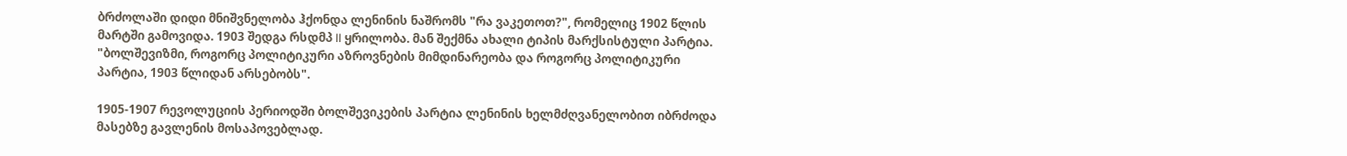ბრძოლაში დიდი მნიშვნელობა ჰქონდა ლენინის ნაშრომს "რა ვაკეთოთ?", რომელიც 1902 წლის მარტში გამოვიდა. 1903 შედგა რსდმპ II ყრილობა. მან შექმნა ახალი ტიპის მარქსისტული პარტია. "ბოლშევიზმი, როგორც პოლიტიკური აზროვნების მიმდინარეობა და როგორც პოლიტიკური პარტია, 1903 წლიდან არსებობს".

1905-1907 რევოლუციის პერიოდში ბოლშევიკების პარტია ლენინის ხელმძღვანელობით იბრძოდა მასებზე გავლენის მოსაპოვებლად.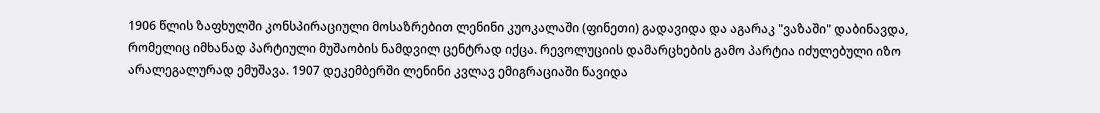1906 წლის ზაფხულში კონსპირაციული მოსაზრებით ლენინი კუოკალაში (ფინეთი) გადავიდა და აგარაკ "ვაზაში" დაბინავდა, რომელიც იმხანად პარტიული მუშაობის ნამდვილ ცენტრად იქცა. რევოლუციის დამარცხების გამო პარტია იძულებული იზო არალეგალურად ემუშავა. 1907 დეკემბერში ლენინი კვლავ ემიგრაციაში წავიდა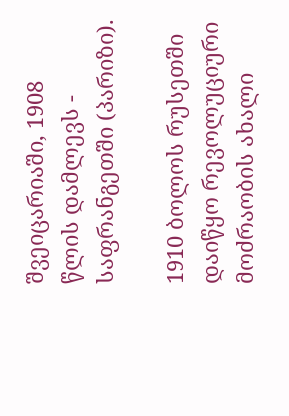შვეიცარიაში, 1908 წლის დამლევს - საფრანგეთში (პარიზი).

1910 ბოლოს რუსეთში დაიწყო რევოლუციური მოძრაობის ახალი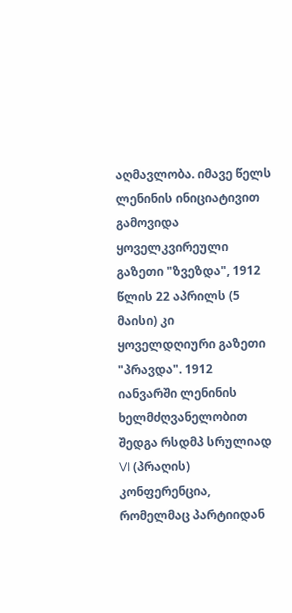აღმავლობა. იმავე წელს ლენინის ინიციატივით გამოვიდა ყოველკვირეული გაზეთი "ზვეზდა", 1912 წლის 22 აპრილს (5 მაისი) კი ყოველდღიური გაზეთი "პრავდა". 1912 იანვარში ლენინის ხელმძღვანელობით შედგა რსდმპ სრულიად VI (პრაღის) კონფერენცია, რომელმაც პარტიიდან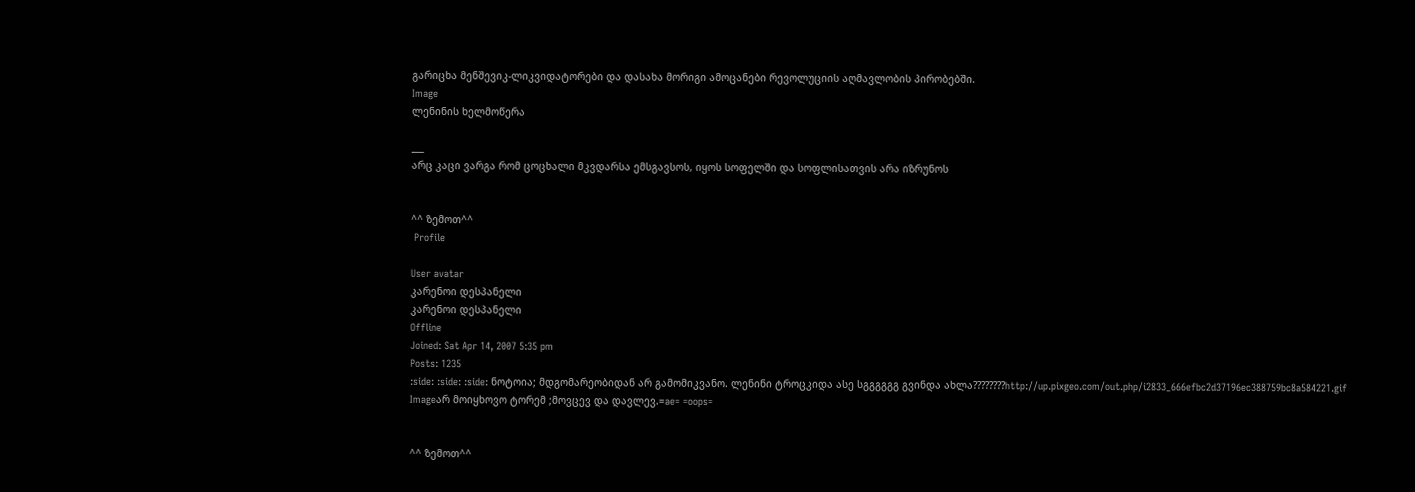გარიცხა მენშევიკ-ლიკვიდატორები და დასახა მორიგი ამოცანები რევოლუციის აღმავლობის პირობებში.
Image
ლენინის ხელმოწერა

___
არც კაცი ვარგა რომ ცოცხალი მკვდარსა ემსგავსოს, იყოს სოფელში და სოფლისათვის არა იზრუნოს


^^ ზემოთ^^
 Profile

User avatar
კარენოი დესპანელი
კარენოი დესპანელი
Offline
Joined: Sat Apr 14, 2007 5:35 pm
Posts: 1235
:side: :side: :side: ნოტოია; მდგომარეობიდან არ გამომიკვანო. ლენინი ტროცკიდა ასე სგგგგგგ გვინდა ახლა????????http://up.pixgeo.com/out.php/i2833_666efbc2d37196ec388759bc8a584221.gif
Imageარ მოიყხოვო ტორემ ;მოვცევ და დავლევ.=ae= =oops=


^^ ზემოთ^^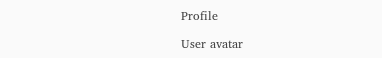Profile

User avatar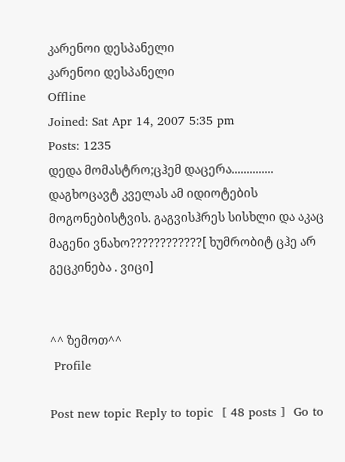კარენოი დესპანელი
კარენოი დესპანელი
Offline
Joined: Sat Apr 14, 2007 5:35 pm
Posts: 1235
დედა მომასტრო;ცჰემ დაცერა.............. დაგხოცავტ კველას ამ იდიოტების მოგონებისტვის. გაგვისჰრეს სისხლი და აკაც მაგენი ვნახო????????????[ ხუმრობიტ ცჰე არ გეცკინება . ვიცი]


^^ ზემოთ^^
 Profile

Post new topic Reply to topic  [ 48 posts ]  Go to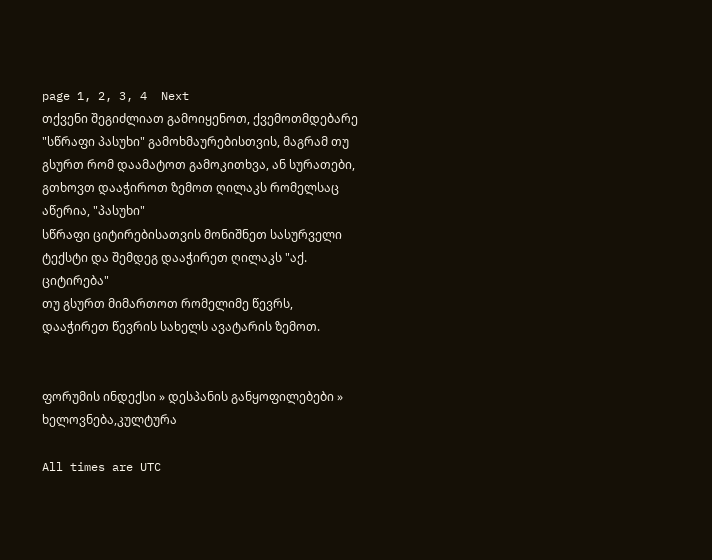page 1, 2, 3, 4  Next
თქვენი შეგიძლიათ გამოიყენოთ, ქვემოთმდებარე "სწრაფი პასუხი" გამოხმაურებისთვის, მაგრამ თუ გსურთ რომ დაამატოთ გამოკითხვა, ან სურათები, გთხოვთ დააჭიროთ ზემოთ ღილაკს რომელსაც აწერია, "პასუხი"
სწრაფი ციტირებისათვის მონიშნეთ სასურველი ტექსტი და შემდეგ დააჭირეთ ღილაკს "აქ. ციტირება"
თუ გსურთ მიმართოთ რომელიმე წევრს, დააჭირეთ წევრის სახელს ავატარის ზემოთ.


ფორუმის ინდექსი » დესპანის განყოფილებები » ხელოვნება,კულტურა

All times are UTC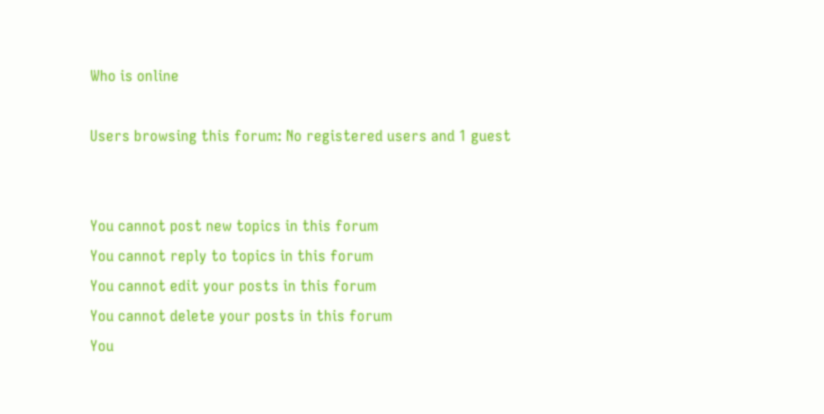Who is online

Users browsing this forum: No registered users and 1 guest


You cannot post new topics in this forum
You cannot reply to topics in this forum
You cannot edit your posts in this forum
You cannot delete your posts in this forum
You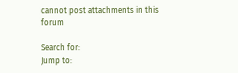cannot post attachments in this forum

Search for:
Jump to: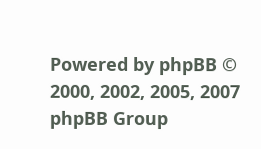Powered by phpBB © 2000, 2002, 2005, 2007 phpBB Group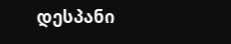დესპანი